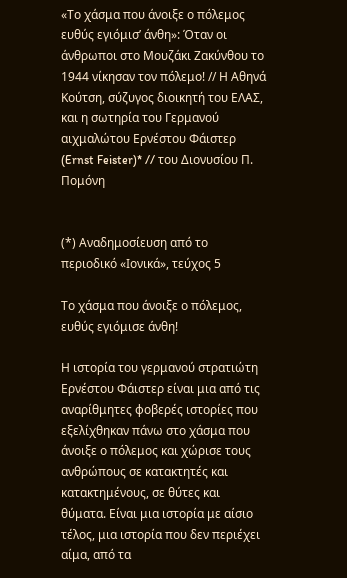«Το χάσμα που άνοιξε ο πόλεμος ευθύς εγιόμισ’ άνθη»: Όταν οι άνθρωποι στο Μουζάκι Ζακύνθου το 1944 νίκησαν τον πόλεμο! // Η Αθηνά Κούτση, σύζυγος διοικητή του ΕΛΑΣ, και η σωτηρία του Γερμανού αιχμαλώτου Ερνέστου Φάιστερ (Ernst Feister)* // του Διονυσίου Π. Πομόνη


(*) Αναδημοσίευση από το περιοδικό «Ιονικά», τεύχος 5

Το χάσμα που άνοιξε ο πόλεμος, ευθύς εγιόμισε άνθη!

Η ιστορία του γερμανού στρατιώτη Ερνέστου Φάιστερ είναι μια από τις αναρίθμητες φοβερές ιστορίες που εξελίχθηκαν πάνω στο χάσμα που άνοιξε ο πόλεμος και χώρισε τους ανθρώπους σε κατακτητές και κατακτημένους, σε θύτες και θύματα. Είναι μια ιστορία με αίσιο τέλος, μια ιστορία που δεν περιέχει αίμα, από τα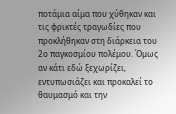ποτάμια αίμα που χύθηκαν και τις φρικτές τραγωδίες που προκλήθηκαν στη διάρκεια του 2ο παγκοσμίου πολέμου. Όμως αν κάτι εδώ ξεχωρίζει, εντυπωσιάζει και προκαλεί το θαυμασμό και την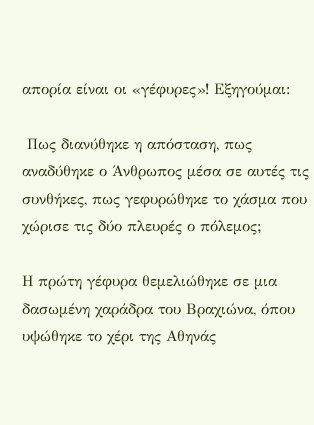απορία είναι οι «γέφυρες»! Εξηγούμαι:

 Πως διανύθηκε η απόσταση, πως αναδύθηκε ο Άνθρωπος μέσα σε αυτές τις συνθήκες, πως γεφυρώθηκε το χάσμα που χώρισε τις δύο πλευρές ο πόλεμος;

Η πρώτη γέφυρα θεμελιώθηκε σε μια δασωμένη χαράδρα του Βραχιώνα, όπου υψώθηκε το χέρι της Αθηνάς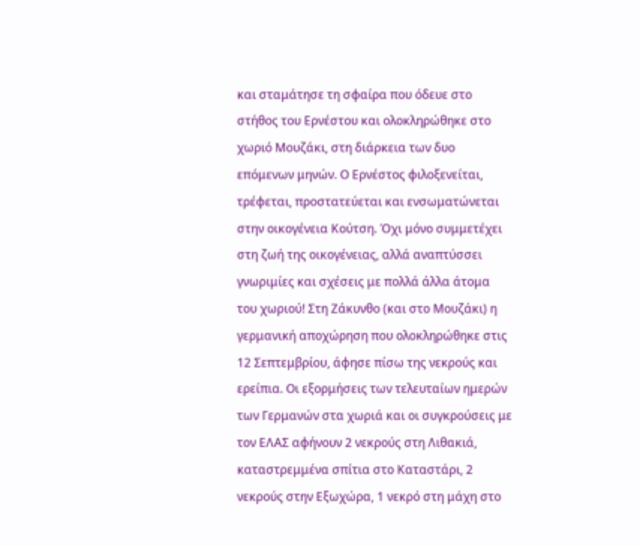και σταμάτησε τη σφαίρα που όδευε στο στήθος του Ερνέστου και ολοκληρώθηκε στο χωριό Μουζάκι, στη διάρκεια των δυο επόμενων μηνών. Ο Ερνέστος φιλοξενείται, τρέφεται, προστατεύεται και ενσωματώνεται στην οικογένεια Κούτση. Όχι μόνο συμμετέχει στη ζωή της οικογένειας, αλλά αναπτύσσει γνωριμίες και σχέσεις με πολλά άλλα άτομα του χωριού! Στη Ζάκυνθο (και στο Μουζάκι) η γερμανική αποχώρηση που ολοκληρώθηκε στις 12 Σεπτεμβρίου, άφησε πίσω της νεκρούς και ερείπια. Οι εξορμήσεις των τελευταίων ημερών των Γερμανών στα χωριά και οι συγκρούσεις με τον ΕΛΑΣ αφήνουν 2 νεκρούς στη Λιθακιά, καταστρεμμένα σπίτια στο Καταστάρι, 2 νεκρούς στην Εξωχώρα, 1 νεκρό στη μάχη στο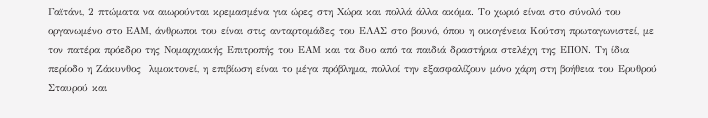Γαϊτάνι, 2 πτώματα να αιωρούνται κρεμασμένα για ώρες στη Χώρα και πολλά άλλα ακόμα. Το χωριό είναι στο σύνολό του οργανωμένο στο ΕΑΜ, άνθρωποι του είναι στις ανταρτομάδες του ΕΛΑΣ στο βουνό, όπου η οικογένεια Κούτση πρωταγωνιστεί, με τον πατέρα πρόεδρο της Νομαρχιακής Επιτροπής του ΕΑΜ και τα δυο από τα παιδιά δραστήρια στελέχη της ΕΠΟΝ. Τη ίδια περίοδο η Ζάκυνθος  λιμοκτονεί, η επιβίωση είναι το μέγα πρόβλημα, πολλοί την εξασφαλίζουν μόνο χάρη στη βοήθεια του Ερυθρού Σταυρού και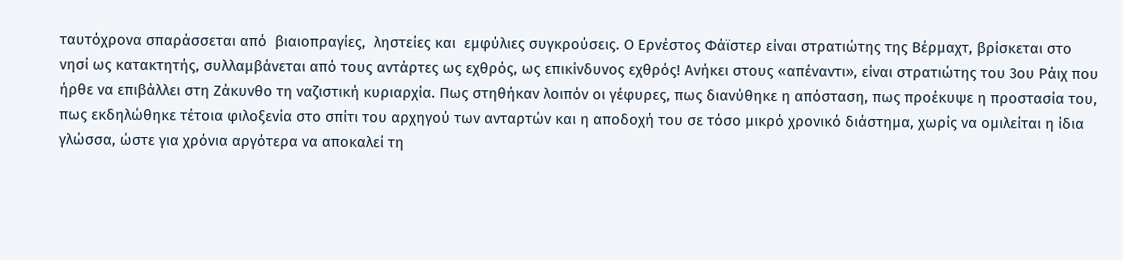ταυτόχρονα σπαράσσεται από  βιαιοπραγίες,  ληστείες και  εμφύλιες συγκρούσεις. Ο Ερνέστος Φάϊστερ είναι στρατιώτης της Βέρμαχτ, βρίσκεται στο νησί ως κατακτητής, συλλαμβάνεται από τους αντάρτες ως εχθρός, ως επικίνδυνος εχθρός! Ανήκει στους «απέναντι», είναι στρατιώτης του 3ου Ράιχ που ήρθε να επιβάλλει στη Ζάκυνθο τη ναζιστική κυριαρχία. Πως στηθήκαν λοιπόν οι γέφυρες, πως διανύθηκε η απόσταση, πως προέκυψε η προστασία του, πως εκδηλώθηκε τέτοια φιλοξενία στο σπίτι του αρχηγού των ανταρτών και η αποδοχή του σε τόσο μικρό χρονικό διάστημα, χωρίς να ομιλείται η ίδια γλώσσα, ώστε για χρόνια αργότερα να αποκαλεί τη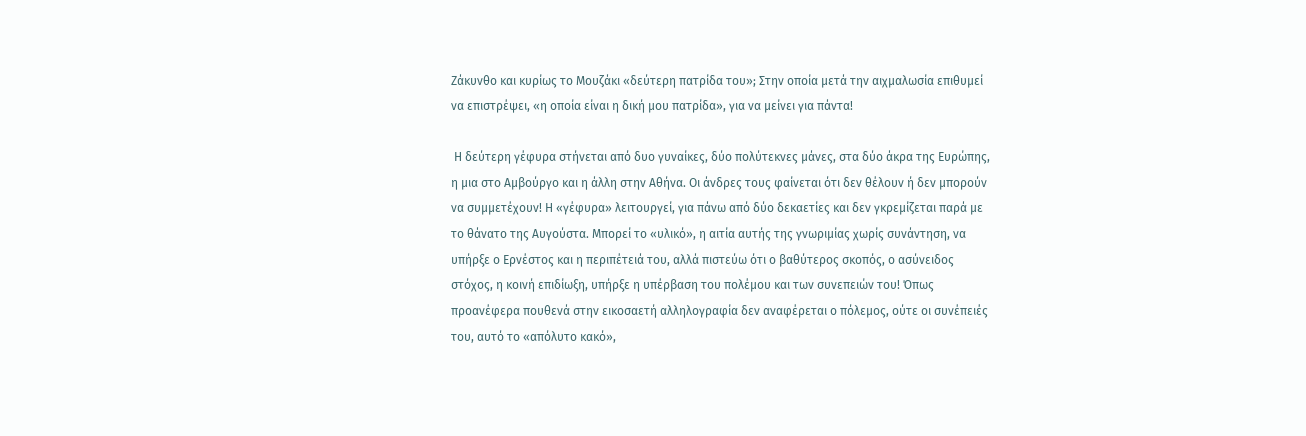Ζάκυνθο και κυρίως το Μουζάκι «δεύτερη πατρίδα του»; Στην οποία μετά την αιχμαλωσία επιθυμεί να επιστρέψει, «η οποία είναι η δική μου πατρίδα», για να μείνει για πάντα!

 Η δεύτερη γέφυρα στήνεται από δυο γυναίκες, δύο πολύτεκνες μάνες, στα δύο άκρα της Ευρώπης, η μια στο Αμβούργο και η άλλη στην Αθήνα. Οι άνδρες τους φαίνεται ότι δεν θέλουν ή δεν μπορούν να συμμετέχουν! Η «γέφυρα» λειτουργεί, για πάνω από δύο δεκαετίες και δεν γκρεμίζεται παρά με το θάνατο της Αυγούστα. Μπορεί το «υλικό», η αιτία αυτής της γνωριμίας χωρίς συνάντηση, να υπήρξε ο Ερνέστος και η περιπέτειά του, αλλά πιστεύω ότι ο βαθύτερος σκοπός, ο ασύνειδος στόχος, η κοινή επιδίωξη, υπήρξε η υπέρβαση του πολέμου και των συνεπειών του! Όπως προανέφερα πουθενά στην εικοσαετή αλληλογραφία δεν αναφέρεται ο πόλεμος, ούτε οι συνέπειές του, αυτό το «απόλυτο κακό»,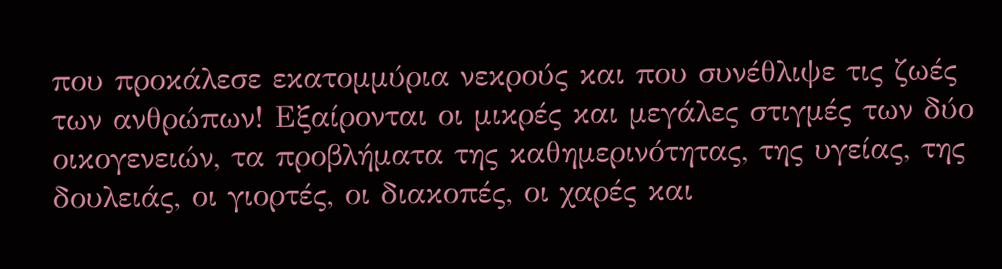που προκάλεσε εκατομμύρια νεκρούς και που συνέθλιψε τις ζωές των ανθρώπων! Εξαίρονται οι μικρές και μεγάλες στιγμές των δύο οικογενειών, τα προβλήματα της καθημερινότητας, της υγείας, της δουλειάς, οι γιορτές, οι διακοπές, οι χαρές και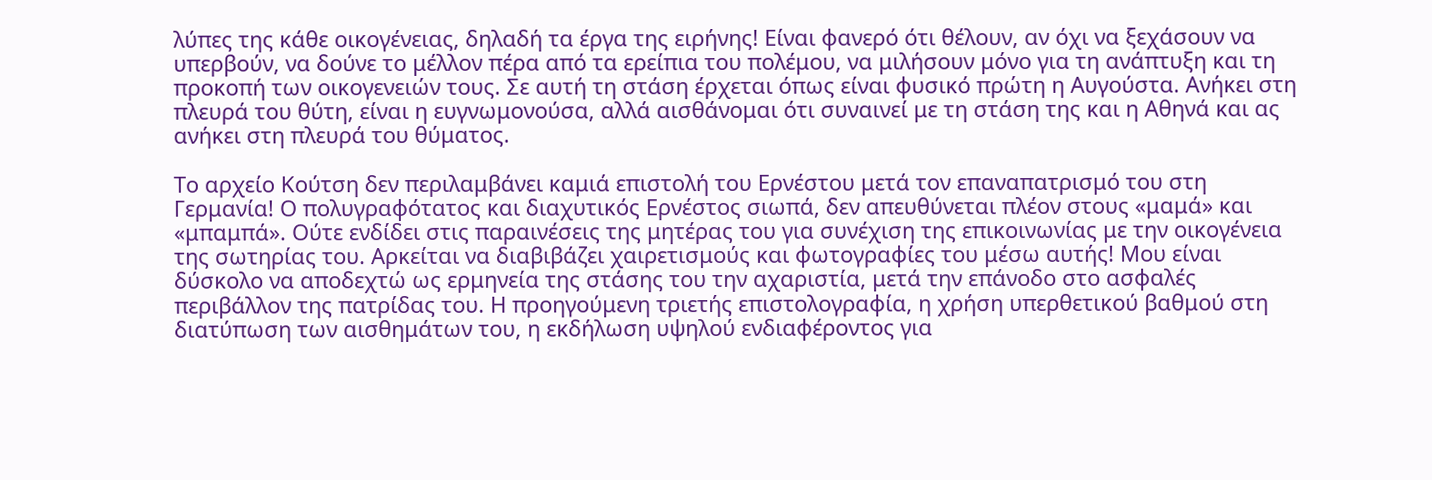λύπες της κάθε οικογένειας, δηλαδή τα έργα της ειρήνης! Είναι φανερό ότι θέλουν, αν όχι να ξεχάσουν να υπερβούν, να δούνε το μέλλον πέρα από τα ερείπια του πολέμου, να μιλήσουν μόνο για τη ανάπτυξη και τη προκοπή των οικογενειών τους. Σε αυτή τη στάση έρχεται όπως είναι φυσικό πρώτη η Αυγούστα. Ανήκει στη πλευρά του θύτη, είναι η ευγνωμονούσα, αλλά αισθάνομαι ότι συναινεί με τη στάση της και η Αθηνά και ας ανήκει στη πλευρά του θύματος.

Το αρχείο Κούτση δεν περιλαμβάνει καμιά επιστολή του Ερνέστου μετά τον επαναπατρισμό του στη Γερμανία! Ο πολυγραφότατος και διαχυτικός Ερνέστος σιωπά, δεν απευθύνεται πλέον στους «μαμά» και «μπαμπά». Ούτε ενδίδει στις παραινέσεις της μητέρας του για συνέχιση της επικοινωνίας με την οικογένεια της σωτηρίας του. Αρκείται να διαβιβάζει χαιρετισμούς και φωτογραφίες του μέσω αυτής! Μου είναι δύσκολο να αποδεχτώ ως ερμηνεία της στάσης του την αχαριστία, μετά την επάνοδο στο ασφαλές περιβάλλον της πατρίδας του. Η προηγούμενη τριετής επιστολογραφία, η χρήση υπερθετικού βαθμού στη διατύπωση των αισθημάτων του, η εκδήλωση υψηλού ενδιαφέροντος για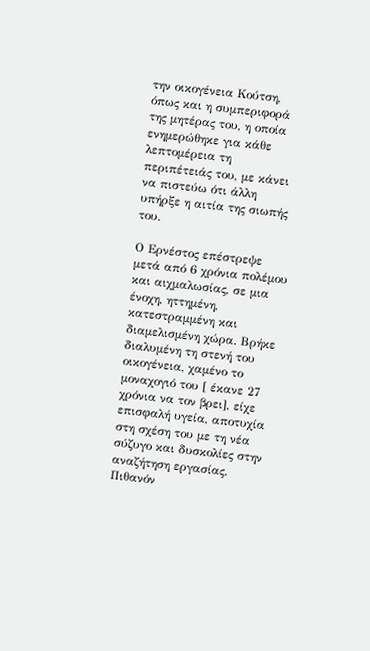την οικογένεια Κούτση, όπως και η συμπεριφορά της μητέρας του, η οποία ενημερώθηκε για κάθε λεπτομέρεια τη περιπέτειάς του, με κάνει να πιστεύω ότι άλλη υπήρξε η αιτία της σιωπής του.

Ο Ερνέστος επέστρεψε μετά από 6 χρόνια πολέμου και αιχμαλωσίας, σε μια ένοχη, ηττημένη, κατεστραμμένη και διαμελισμένη χώρα. Βρήκε διαλυμένη τη στενή του οικογένεια, χαμένο το μοναχογιό του [ έκανε 27 χρόνια να τον βρει], είχε επισφαλή υγεία, αποτυχία στη σχέση του με τη νέα σύζυγο και δυσκολίες στην αναζήτηση εργασίας. Πιθανόν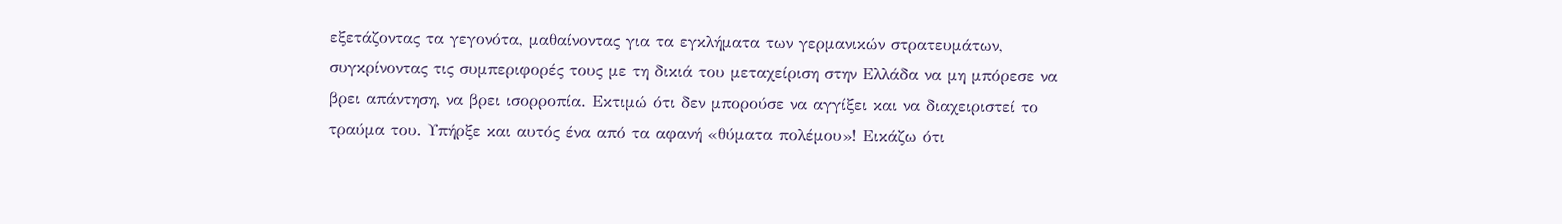εξετάζοντας τα γεγονότα, μαθαίνοντας για τα εγκλήματα των γερμανικών στρατευμάτων, συγκρίνοντας τις συμπεριφορές τους με τη δικιά του μεταχείριση στην Ελλάδα να μη μπόρεσε να βρει απάντηση, να βρει ισορροπία. Εκτιμώ ότι δεν μπορούσε να αγγίξει και να διαχειριστεί το τραύμα του. Υπήρξε και αυτός ένα από τα αφανή «θύματα πολέμου»! Εικάζω ότι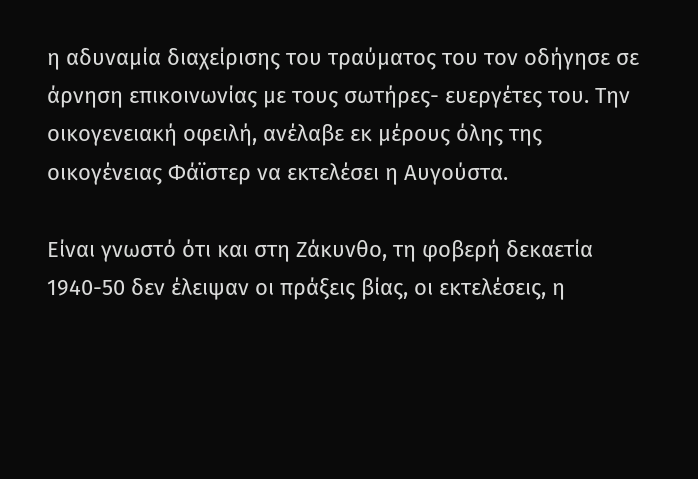η αδυναμία διαχείρισης του τραύματος του τον οδήγησε σε άρνηση επικοινωνίας με τους σωτήρες- ευεργέτες του. Την οικογενειακή οφειλή, ανέλαβε εκ μέρους όλης της οικογένειας Φάϊστερ να εκτελέσει η Αυγούστα.

Είναι γνωστό ότι και στη Ζάκυνθο, τη φοβερή δεκαετία 1940-50 δεν έλειψαν οι πράξεις βίας, οι εκτελέσεις, η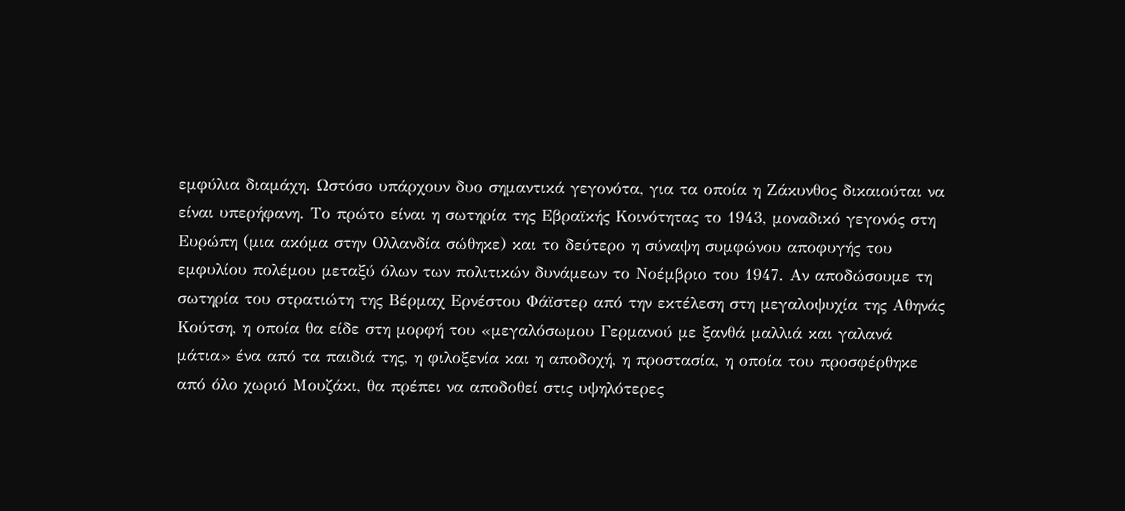εμφύλια διαμάχη. Ωστόσο υπάρχουν δυο σημαντικά γεγονότα, για τα οποία η Ζάκυνθος δικαιούται να είναι υπερήφανη. Το πρώτο είναι η σωτηρία της Εβραϊκής Κοινότητας το 1943, μοναδικό γεγονός στη Ευρώπη (μια ακόμα στην Ολλανδία σώθηκε) και το δεύτερο η σύναψη συμφώνου αποφυγής του εμφυλίου πολέμου μεταξύ όλων των πολιτικών δυνάμεων το Νοέμβριο του 1947. Αν αποδώσουμε τη σωτηρία του στρατιώτη της Βέρμαχ Ερνέστου Φάϊστερ από την εκτέλεση στη μεγαλοψυχία της Αθηνάς Κούτση, η οποία θα είδε στη μορφή του «μεγαλόσωμου Γερμανού με ξανθά μαλλιά και γαλανά μάτια» ένα από τα παιδιά της, η φιλοξενία και η αποδοχή, η προστασία, η οποία του προσφέρθηκε από όλο χωριό Μουζάκι, θα πρέπει να αποδοθεί στις υψηλότερες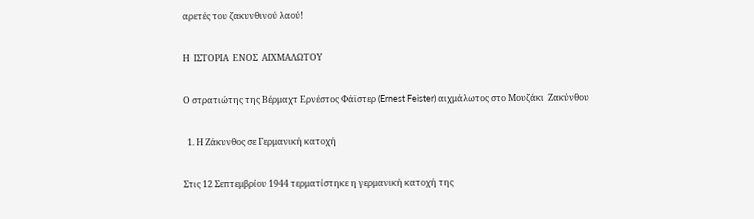αρετές του ζακυνθινού λαού!

Η  ΙΣΤΟΡΙΑ  ΕΝΟΣ  ΑΙΧΜΑΛΩΤΟΥ

Ο στρατιώτης της Βέρμαχτ Ερνέστος Φάϊστερ (Ernest Feister) αιχμάλωτος στο Μουζάκι  Ζακύνθου

  1. Η Ζάκυνθος σε Γερμανική κατοχή

Στις 12 Σεπτεμβρίου 1944 τερματίστηκε η γερμανική κατοχή της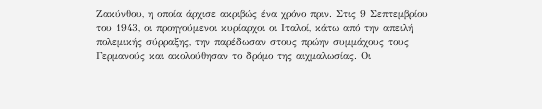Ζακύνθου, η οποία άρχισε ακριβώς ένα χρόνο πριν. Στις 9 Σεπτεμβρίου του 1943, οι προηγούμενοι κυρίαρχοι οι Ιταλοί, κάτω από την απειλή πολεμικής σύρραξης, την παρέδωσαν στους πρώην συμμάχους τους Γερμανούς και ακολούθησαν το δρόμο της αιχμαλωσίας. Οι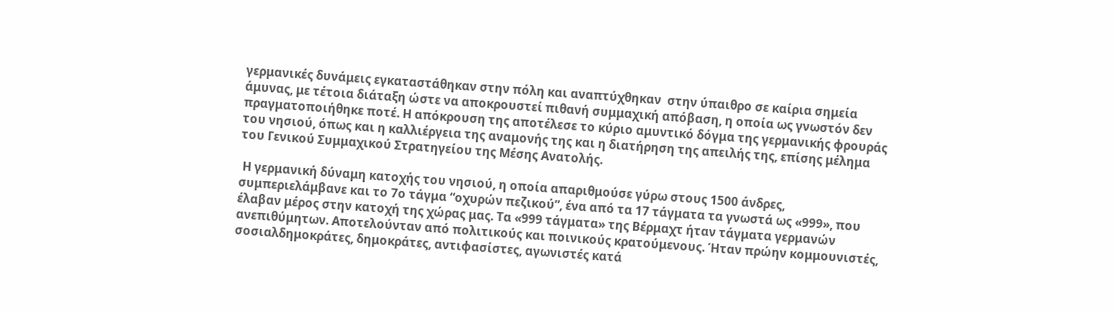γερμανικές δυνάμεις εγκαταστάθηκαν στην πόλη και αναπτύχθηκαν  στην ύπαιθρο σε καίρια σημεία άμυνας, με τέτοια διάταξη ώστε να αποκρουστεί πιθανή συμμαχική απόβαση, η οποία ως γνωστόν δεν πραγματοποιήθηκε ποτέ. Η απόκρουση της αποτέλεσε το κύριο αμυντικό δόγμα της γερμανικής φρουράς του νησιού, όπως και η καλλιέργεια της αναμονής της και η διατήρηση της απειλής της, επίσης μέλημα του Γενικού Συμμαχικού Στρατηγείου της Μέσης Ανατολής.

 Η γερμανική δύναμη κατοχής του νησιού, η οποία απαριθμούσε γύρω στους 1500 άνδρες, συμπεριελάμβανε και το 7ο τάγμα “οχυρών πεζικού”, ένα από τα 17 τάγματα τα γνωστά ως «999», που έλαβαν μέρος στην κατοχή της χώρας μας. Τα «999 τάγματα» της Βέρμαχτ ήταν τάγματα γερμανών ανεπιθύμητων. Αποτελούνταν από πολιτικούς και ποινικούς κρατούμενους. Ήταν πρώην κομμουνιστές, σοσιαλδημοκράτες, δημοκράτες, αντιφασίστες, αγωνιστές κατά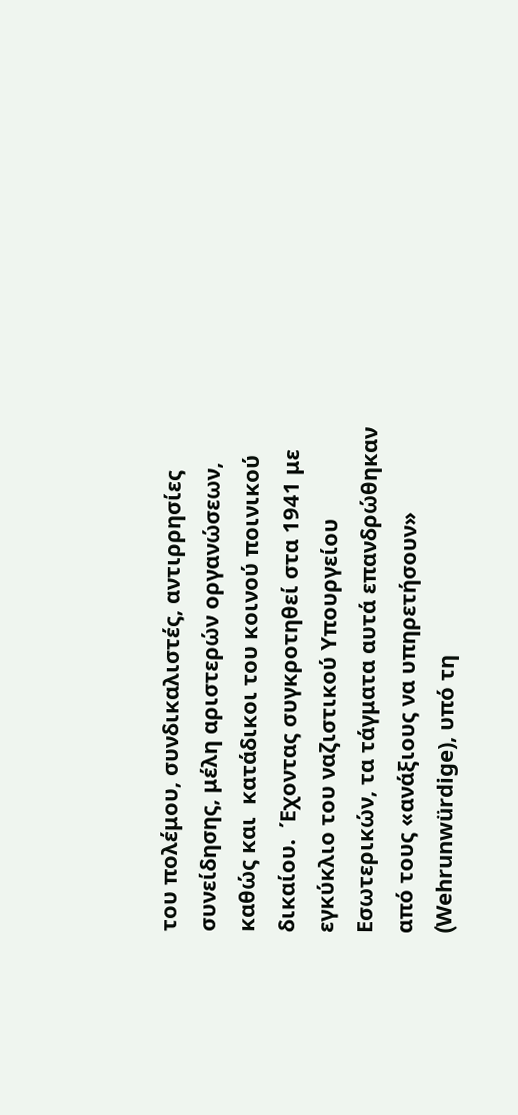του πολέμου, συνδικαλιστές, αντιρρησίες συνείδησης, μέλη αριστερών οργανώσεων, καθώς και  κατάδικοι του κοινού ποινικού δικαίου.  Έχοντας συγκροτηθεί στα 1941 με εγκύκλιο του ναζιστικού Υπουργείου Εσωτερικών, τα τάγματα αυτά επανδρώθηκαν από τους «ανάξιους να υπηρετήσουν» (Wehrunwürdige), υπό τη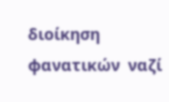διοίκηση φανατικών  ναζί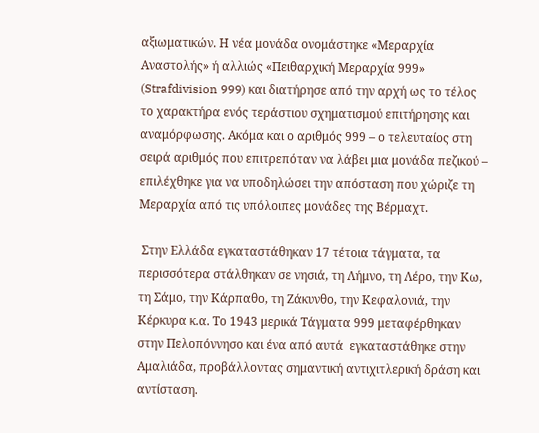αξιωματικών. Η νέα μονάδα ονομάστηκε «Μεραρχία Αναστολής» ή αλλιώς «Πειθαρχική Μεραρχία 999» (Strafdivision 999) και διατήρησε από την αρχή ως το τέλος το χαρακτήρα ενός τεράστιου σχηματισμού επιτήρησης και αναμόρφωσης. Ακόμα και ο αριθμός 999 – ο τελευταίος στη σειρά αριθμός που επιτρεπόταν να λάβει μια μονάδα πεζικού – επιλέχθηκε για να υποδηλώσει την απόσταση που χώριζε τη Μεραρχία από τις υπόλοιπες μονάδες της Βέρμαχτ.

 Στην Ελλάδα εγκαταστάθηκαν 17 τέτοια τάγματα, τα περισσότερα στάλθηκαν σε νησιά, τη Λήμνο, τη Λέρο, την Κω, τη Σάμο, την Κάρπαθο, τη Ζάκυνθο, την Κεφαλονιά, την Κέρκυρα κ.α. Το 1943 μερικά Τάγματα 999 μεταφέρθηκαν στην Πελοπόννησο και ένα από αυτά  εγκαταστάθηκε στην Αμαλιάδα, προβάλλοντας σημαντική αντιχιτλερική δράση και αντίσταση.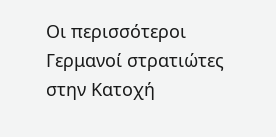Οι περισσότεροι Γερμανοί στρατιώτες στην Κατοχή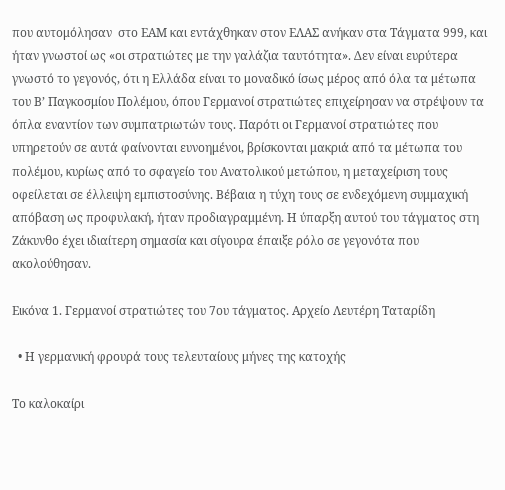που αυτομόλησαν  στο ΕΑΜ και εντάχθηκαν στον ΕΛΑΣ ανήκαν στα Τάγματα 999, και ήταν γνωστοί ως «οι στρατιώτες με την γαλάζια ταυτότητα». Δεν είναι ευρύτερα γνωστό το γεγονός, ότι η Ελλάδα είναι το μοναδικό ίσως μέρος από όλα τα μέτωπα του Β’ Παγκοσμίου Πολέμου, όπου Γερμανοί στρατιώτες επιχείρησαν να στρέψουν τα όπλα εναντίον των συμπατριωτών τους. Παρότι οι Γερμανοί στρατιώτες που υπηρετούν σε αυτά φαίνονται ευνοημένοι, βρίσκονται μακριά από τα μέτωπα του πολέμου, κυρίως από το σφαγείο του Ανατολικού μετώπου, η μεταχείριση τους οφείλεται σε έλλειψη εμπιστοσύνης. Βέβαια η τύχη τους σε ενδεχόμενη συμμαχική απόβαση ως προφυλακή, ήταν προδιαγραμμένη. Η ύπαρξη αυτού του τάγματος στη Ζάκυνθο έχει ιδιαίτερη σημασία και σίγουρα έπαιξε ρόλο σε γεγονότα που ακολούθησαν.

Εικόνα 1. Γερμανοί στρατιώτες του 7ου τάγματος. Αρχείο Λευτέρη Ταταρίδη

  • Η γερμανική φρουρά τους τελευταίους μήνες της κατοχής

Το καλοκαίρι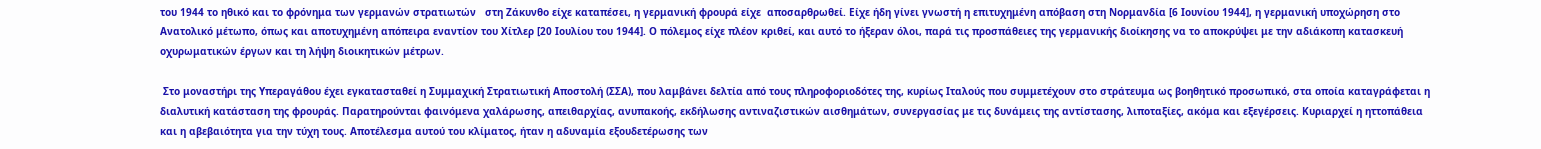του 1944 το ηθικό και το φρόνημα των γερμανών στρατιωτών   στη Ζάκυνθο είχε καταπέσει, η γερμανική φρουρά είχε  αποσαρθρωθεί. Είχε ήδη γίνει γνωστή η επιτυχημένη απόβαση στη Νορμανδία [6 Ιουνίου 1944], η γερμανική υποχώρηση στο Ανατολικό μέτωπο, όπως και αποτυχημένη απόπειρα εναντίον του Χίτλερ [20 Ιουλίου του 1944]. Ο πόλεμος είχε πλέον κριθεί, και αυτό το ήξεραν όλοι, παρά τις προσπάθειες της γερμανικής διοίκησης να το αποκρύψει με την αδιάκοπη κατασκευή οχυρωματικών έργων και τη λήψη διοικητικών μέτρων.

 Στο μοναστήρι της Υπεραγάθου έχει εγκατασταθεί η Συμμαχική Στρατιωτική Αποστολή (ΣΣΑ), που λαμβάνει δελτία από τους πληροφοριοδότες της, κυρίως Ιταλούς που συμμετέχουν στο στράτευμα ως βοηθητικό προσωπικό, στα οποία καταγράφεται η διαλυτική κατάσταση της φρουράς. Παρατηρούνται φαινόμενα χαλάρωσης, απειθαρχίας, ανυπακοής, εκδήλωσης αντιναζιστικών αισθημάτων, συνεργασίας με τις δυνάμεις της αντίστασης, λιποταξίες, ακόμα και εξεγέρσεις. Κυριαρχεί η ηττοπάθεια και η αβεβαιότητα για την τύχη τους. Αποτέλεσμα αυτού του κλίματος, ήταν η αδυναμία εξουδετέρωσης των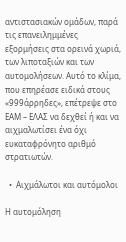αντιστασιακών ομάδων, παρά τις επανειλημμένες εξορμήσεις στα ορεινά χωριά, των λιποταξιών και των αυτομολήσεων. Αυτό το κλίμα, που επηρέασε ειδικά στους «999άρρηδες», επέτρεψε στο ΕΑΜ – ΕΛΑΣ να δεχθεί ή και να αιχμαλωτίσει ένα όχι ευκαταφρόνητο αριθμό στρατιωτών.

  •  Αιχμάλωτοι και αυτόμολοι

Η αυτομόληση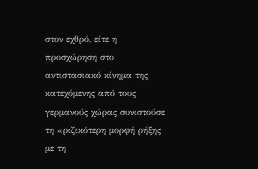στον εχθρό, είτε η προσχώρηση στο αντιστασιακό κίνημα της κατεχόμενης από τους γερμανούς χώρας συνιστούσε τη «ριζικότερη μορφή ρήξης με τη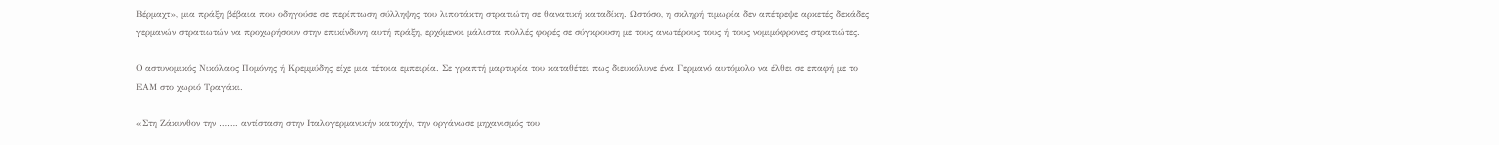Βέρμαχτ», μια πράξη βέβαια που οδηγούσε σε περίπτωση σύλληψης του λιποτάκτη στρατιώτη σε θανατική καταδίκη. Ωστόσο, η σκληρή τιμωρία δεν απέτρεψε αρκετές δεκάδες γερμανών στρατιωτών να προχωρήσουν στην επικίνδυνη αυτή πράξη, ερχόμενοι μάλιστα πολλές φορές σε σύγκρουση με τους ανωτέρους τους ή τους νομιμόφρονες στρατιώτες.

Ο αστυνομικός Νικόλαος Πομόνης ή Κρεμμύδης είχε μια τέτοια εμπειρία. Σε γραπτή μαρτυρία του καταθέτει πως διευκόλυνε ένα Γερμανό αυτόμολο να έλθει σε επαφή με το ΕΑΜ στο χωριό Τραγάκι.

«Στη Ζάκυνθον την ……. αντίσταση στην Ιταλογερμανικήν κατοχήν, την οργάνωσε μηχανισμός του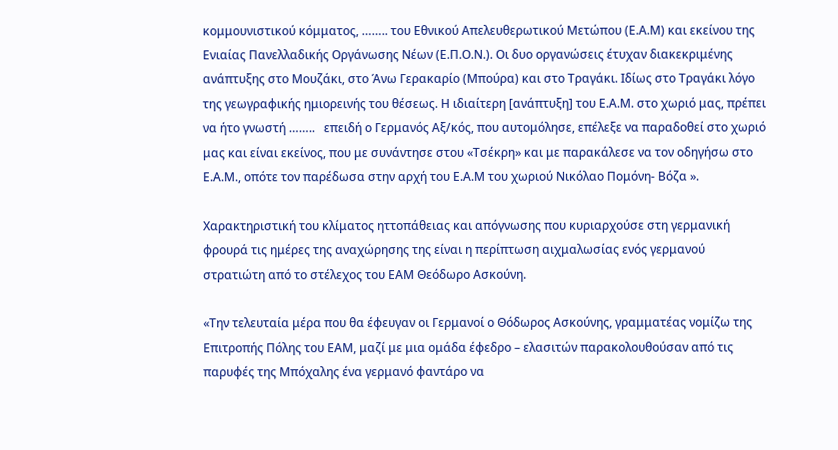κομμουνιστικού κόμματος, …….. του Εθνικού Απελευθερωτικού Μετώπου (Ε.Α.Μ) και εκείνου της Ενιαίας Πανελλαδικής Οργάνωσης Νέων (Ε.Π.Ο.Ν.). Οι δυο οργανώσεις έτυχαν διακεκριμένης ανάπτυξης στο Μουζάκι, στο Άνω Γερακαρίο (Μπούρα) και στο Τραγάκι. Ιδίως στο Τραγάκι λόγο της γεωγραφικής ημιορεινής του θέσεως. Η ιδιαίτερη [ανάπτυξη] του Ε.Α.Μ. στο χωριό μας, πρέπει να ήτο γνωστή ……..   επειδή ο Γερμανός Αξ/κός, που αυτομόλησε, επέλεξε να παραδοθεί στο χωριό μας και είναι εκείνος, που με συνάντησε στου «Τσέκρη» και με παρακάλεσε να τον οδηγήσω στο Ε.Α.Μ., οπότε τον παρέδωσα στην αρχή του Ε.Α.Μ του χωριού Νικόλαο Πομόνη- Βόζα ».

Χαρακτηριστική του κλίματος ηττοπάθειας και απόγνωσης που κυριαρχούσε στη γερμανική φρουρά τις ημέρες της αναχώρησης της είναι η περίπτωση αιχμαλωσίας ενός γερμανού στρατιώτη από το στέλεχος του ΕΑΜ Θεόδωρο Ασκούνη.

«Την τελευταία μέρα που θα έφευγαν οι Γερμανοί ο Θόδωρος Ασκούνης, γραμματέας νομίζω της Επιτροπής Πόλης του ΕΑΜ, μαζί με μια ομάδα έφεδρο – ελασιτών παρακολουθούσαν από τις παρυφές της Μπόχαλης ένα γερμανό φαντάρο να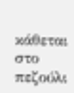κάθεται στο πεζούλι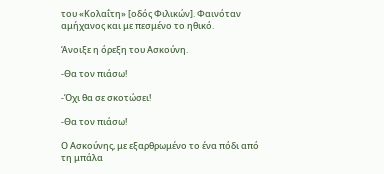του «Κολαΐτη» [οδός Φιλικών]. Φαινόταν αμήχανος και με πεσμένο το ηθικό.

Άνοιξε η όρεξη του Ασκούνη.

-Θα τον πιάσω!

-Όχι θα σε σκοτώσει!

-Θα τον πιάσω!

Ο Ασκούνης, με εξαρθρωμένο το ένα πόδι από τη μπάλα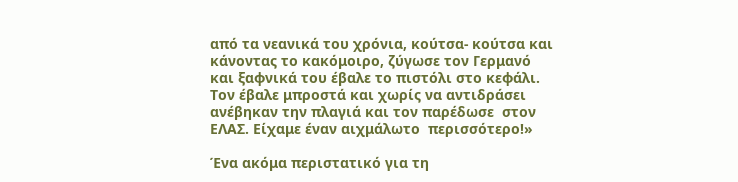από τα νεανικά του χρόνια, κούτσα- κούτσα και κάνοντας το κακόμοιρο, ζύγωσε τον Γερμανό και ξαφνικά του έβαλε το πιστόλι στο κεφάλι. Τον έβαλε μπροστά και χωρίς να αντιδράσει ανέβηκαν την πλαγιά και τον παρέδωσε  στον  ΕΛΑΣ. Είχαμε έναν αιχμάλωτο  περισσότερο!»

Ένα ακόμα περιστατικό για τη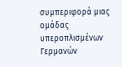συμπεριφορά μιας ομάδας υπεροπλισμένων Γερμανών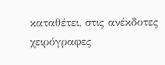καταθέτει, στις ανέκδοτες χειρόγραφες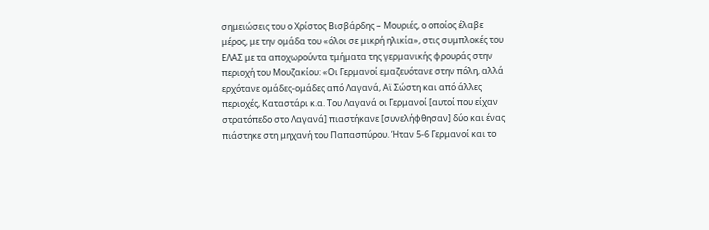σημειώσεις του ο Χρίστος Βισβάρδης – Μουριές, ο οποίος έλαβε μέρος, με την ομάδα του «όλοι σε μικρή ηλικία», στις συμπλοκές του ΕΛΑΣ με τα αποχωρούντα τμήματα της γερμανικής φρουράς στην περιοχή του Μουζακίου: «Οι Γερμανοί εμαζευότανε στην πόλη, αλλά ερχότανε ομάδες-ομάδες από Λαγανά, Αϊ Σώστη και από άλλες περιοχές, Καταστάρι κ.α. Του Λαγανά οι Γερμανοί [αυτοί που είχαν στρατόπεδο στο Λαγανά] πιαστήκανε [συνελήφθησαν] δύο και ένας πιάστηκε στη μηχανή του Παπασπύρου. Ήταν 5-6 Γερμανοί και το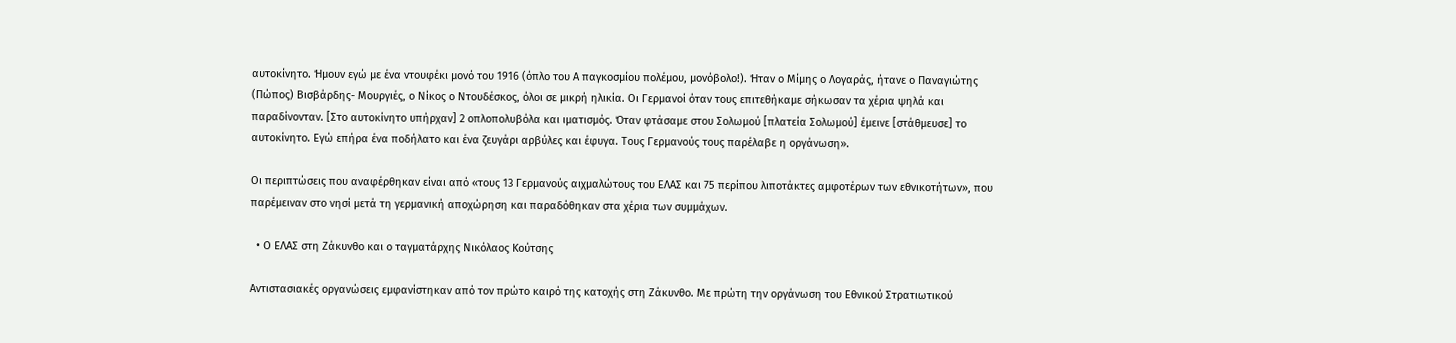αυτοκίνητο. Ήμουν εγώ με ένα ντουφέκι μονό του 1916 (όπλο του Α παγκοσμίου πολέμου, μονόβολο!). Ήταν ο Μίμης ο Λογαράς, ήτανε ο Παναγιώτης (Πώπος) Βισβάρδης- Μουργιές, ο Νίκος ο Ντουδέσκος, όλοι σε μικρή ηλικία. Οι Γερμανοί όταν τους επιτεθήκαμε σήκωσαν τα χέρια ψηλά και παραδίνονταν. [Στο αυτοκίνητο υπήρχαν] 2 οπλοπολυβόλα και ιματισμός. Όταν φτάσαμε στου Σολωμού [πλατεία Σολωμού] έμεινε [στάθμευσε] το αυτοκίνητο. Εγώ επήρα ένα ποδήλατο και ένα ζευγάρι αρβύλες και έφυγα. Τους Γερμανούς τους παρέλαβε η οργάνωση».

Οι περιπτώσεις που αναφέρθηκαν είναι από «τους 13 Γερμανούς αιχμαλώτους του ΕΛΑΣ και 75 περίπου λιποτάκτες αμφοτέρων των εθνικοτήτων», που παρέμειναν στο νησί μετά τη γερμανική αποχώρηση και παραδόθηκαν στα χέρια των συμμάχων.

  • Ο ΕΛΑΣ στη Ζάκυνθο και ο ταγματάρχης Νικόλαος Κούτσης

Αντιστασιακές οργανώσεις εμφανίστηκαν από τον πρώτο καιρό της κατοχής στη Ζάκυνθο. Με πρώτη την οργάνωση του Εθνικού Στρατιωτικού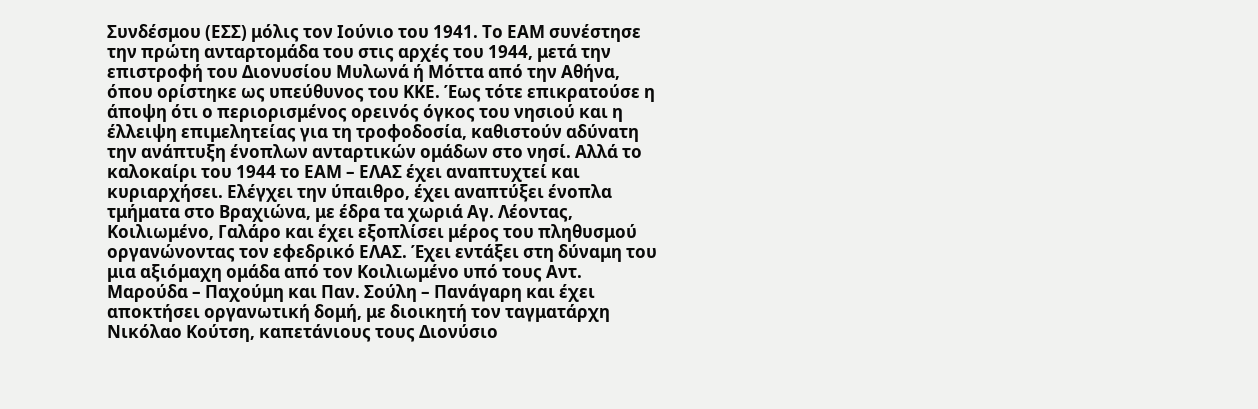Συνδέσμου (ΕΣΣ) μόλις τον Ιούνιο του 1941. Το ΕΑΜ συνέστησε την πρώτη ανταρτομάδα του στις αρχές του 1944, μετά την επιστροφή του Διονυσίου Μυλωνά ή Μόττα από την Αθήνα, όπου ορίστηκε ως υπεύθυνος του ΚΚΕ. Έως τότε επικρατούσε η άποψη ότι ο περιορισμένος ορεινός όγκος του νησιού και η έλλειψη επιμελητείας για τη τροφοδοσία, καθιστούν αδύνατη την ανάπτυξη ένοπλων ανταρτικών ομάδων στο νησί. Αλλά το καλοκαίρι του 1944 το ΕΑΜ – ΕΛΑΣ έχει αναπτυχτεί και κυριαρχήσει. Ελέγχει την ύπαιθρο, έχει αναπτύξει ένοπλα τμήματα στο Βραχιώνα, με έδρα τα χωριά Αγ. Λέοντας, Κοιλιωμένο, Γαλάρο και έχει εξοπλίσει μέρος του πληθυσμού οργανώνοντας τον εφεδρικό ΕΛΑΣ. Έχει εντάξει στη δύναμη του μια αξιόμαχη ομάδα από τον Κοιλιωμένο υπό τους Αντ. Μαρούδα – Παχούμη και Παν. Σούλη – Πανάγαρη και έχει αποκτήσει οργανωτική δομή, με διοικητή τον ταγματάρχη Νικόλαο Κούτση, καπετάνιους τους Διονύσιο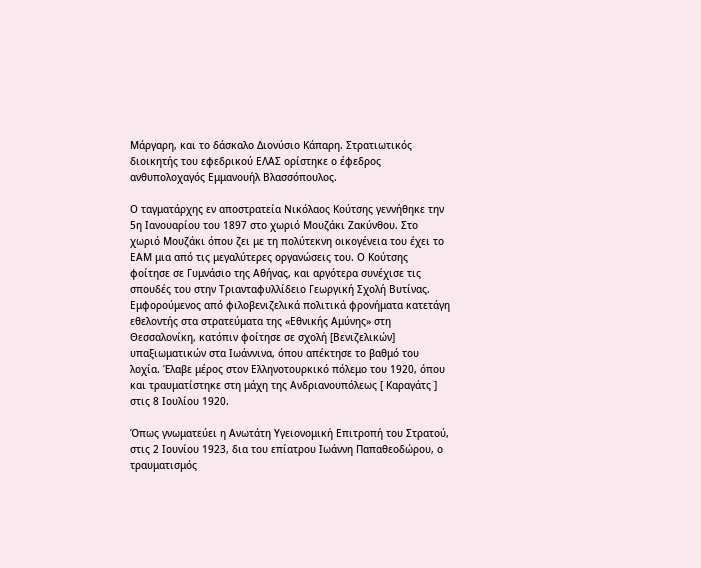Μάργαρη, και το δάσκαλο Διονύσιο Κάπαρη. Στρατιωτικός διοικητής του εφεδρικού ΕΛΑΣ ορίστηκε ο έφεδρος ανθυπολοχαγός Εμμανουήλ Βλασσόπουλος.

Ο ταγματάρχης εν αποστρατεία Νικόλαος Κούτσης γεννήθηκε την  5η Ιανουαρίου του 1897 στο χωριό Μουζάκι Ζακύνθου. Στο χωριό Μουζάκι όπου ζει με τη πολύτεκνη οικογένεια του έχει το ΕΑΜ μια από τις μεγαλύτερες οργανώσεις του. Ο Κούτσης φοίτησε σε Γυμνάσιο της Αθήνας, και αργότερα συνέχισε τις σπουδές του στην Τριανταφυλλίδειο Γεωργική Σχολή Βυτίνας. Εμφορούμενος από φιλοβενιζελικά πολιτικά φρονήματα κατετάγη εθελοντής στα στρατεύματα της «Εθνικής Αμύνης» στη Θεσσαλονίκη, κατόπιν φοίτησε σε σχολή [Βενιζελικών] υπαξιωματικών στα Ιωάννινα, όπου απέκτησε το βαθμό του λοχία. Έλαβε μέρος στον Ελληνοτουρκικό πόλεμο του 1920, όπου και τραυματίστηκε στη μάχη της Ανδριανουπόλεως [ Καραγάτς ] στις 8 Ιουλίου 1920.

Όπως γνωματεύει η Ανωτάτη Υγειονομική Επιτροπή του Στρατού, στις 2 Ιουνίου 1923, δια του επίατρου Ιωάννη Παπαθεοδώρου, ο τραυματισμός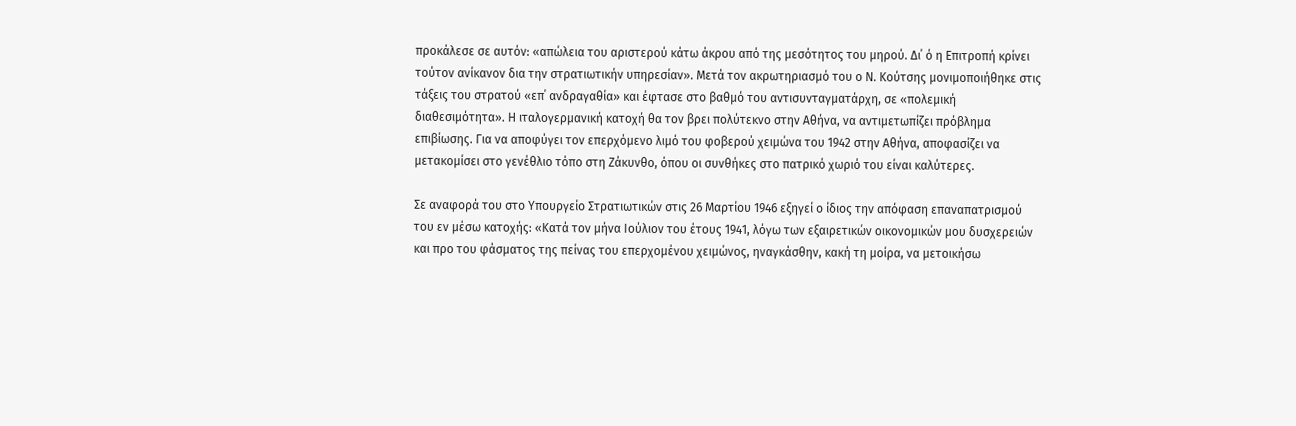προκάλεσε σε αυτόν: «απώλεια του αριστερού κάτω άκρου από της μεσότητος του μηρού. Δι΄ ό η Επιτροπή κρίνει τούτον ανίκανον δια την στρατιωτικήν υπηρεσίαν». Μετά τον ακρωτηριασμό του ο Ν. Κούτσης μονιμοποιήθηκε στις τάξεις του στρατού «επ΄ ανδραγαθία» και έφτασε στο βαθμό του αντισυνταγματάρχη, σε «πολεμική διαθεσιμότητα». Η ιταλογερμανική κατοχή θα τον βρει πολύτεκνο στην Αθήνα, να αντιμετωπίζει πρόβλημα επιβίωσης. Για να αποφύγει τον επερχόμενο λιμό του φοβερού χειμώνα του 1942 στην Αθήνα, αποφασίζει να μετακομίσει στο γενέθλιο τόπο στη Ζάκυνθο, όπου οι συνθήκες στο πατρικό χωριό του είναι καλύτερες.

Σε αναφορά του στο Υπουργείο Στρατιωτικών στις 26 Μαρτίου 1946 εξηγεί ο ίδιος την απόφαση επαναπατρισμού του εν μέσω κατοχής: «Κατά τον μήνα Ιούλιον του έτους 1941, λόγω των εξαιρετικών οικονομικών μου δυσχερειών και προ του φάσματος της πείνας του επερχομένου χειμώνος, ηναγκάσθην, κακή τη μοίρα, να μετοικήσω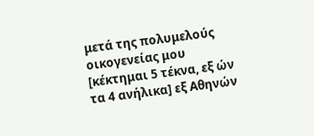μετά της πολυμελούς οικογενείας μου [κέκτημαι 5 τέκνα, εξ ών τα 4 ανήλικα] εξ Αθηνών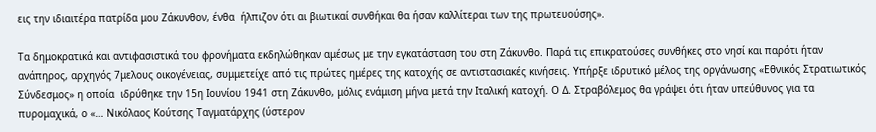εις την ιδιαιτέρα πατρίδα μου Ζάκυνθον, ένθα  ήλπιζον ότι αι βιωτικαί συνθήκαι θα ήσαν καλλίτεραι των της πρωτευούσης».

Τα δημοκρατικά και αντιφασιστικά του φρονήματα εκδηλώθηκαν αμέσως με την εγκατάσταση του στη Ζάκυνθο. Παρά τις επικρατούσες συνθήκες στο νησί και παρότι ήταν ανάπηρος, αρχηγός 7μελους οικογένειας, συμμετείχε από τις πρώτες ημέρες της κατοχής σε αντιστασιακές κινήσεις. Υπήρξε ιδρυτικό μέλος της οργάνωσης «Εθνικός Στρατιωτικός Σύνδεσμος» η οποία  ιδρύθηκε την 15η Ιουνίου 1941 στη Ζάκυνθο, μόλις ενάμιση μήνα μετά την Ιταλική κατοχή. Ο Δ. Στραβόλεμος θα γράψει ότι ήταν υπεύθυνος για τα πυρομαχικά, ο «… Νικόλαος Κούτσης Ταγματάρχης (ύστερον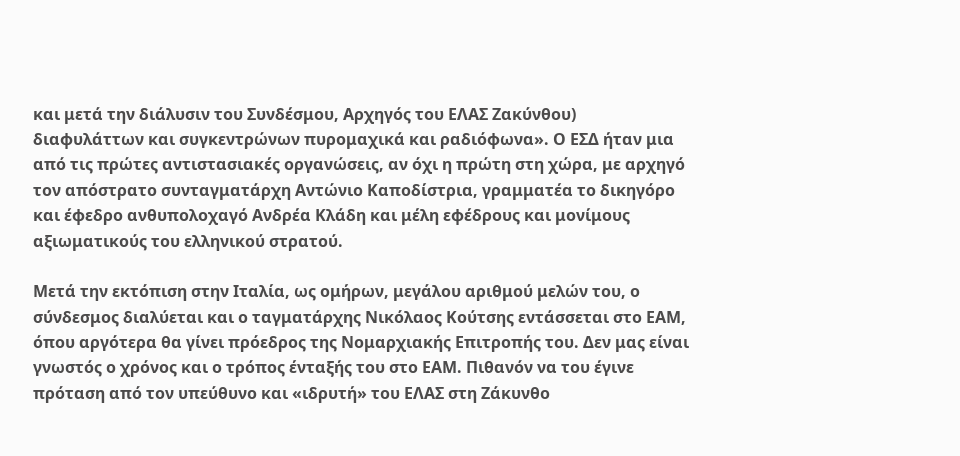και μετά την διάλυσιν του Συνδέσμου, Αρχηγός του ΕΛΑΣ Ζακύνθου) διαφυλάττων και συγκεντρώνων πυρομαχικά και ραδιόφωνα». Ο ΕΣΔ ήταν μια από τις πρώτες αντιστασιακές οργανώσεις, αν όχι η πρώτη στη χώρα, με αρχηγό τον απόστρατο συνταγματάρχη Αντώνιο Καποδίστρια, γραμματέα το δικηγόρο και έφεδρο ανθυπολοχαγό Ανδρέα Κλάδη και μέλη εφέδρους και μονίμους αξιωματικούς του ελληνικού στρατού.

Μετά την εκτόπιση στην Ιταλία, ως ομήρων, μεγάλου αριθμού μελών του, ο σύνδεσμος διαλύεται και ο ταγματάρχης Νικόλαος Κούτσης εντάσσεται στο ΕΑΜ, όπου αργότερα θα γίνει πρόεδρος της Νομαρχιακής Επιτροπής του. Δεν μας είναι γνωστός ο χρόνος και ο τρόπος ένταξής του στο ΕΑΜ. Πιθανόν να του έγινε πρόταση από τον υπεύθυνο και «ιδρυτή» του ΕΛΑΣ στη Ζάκυνθο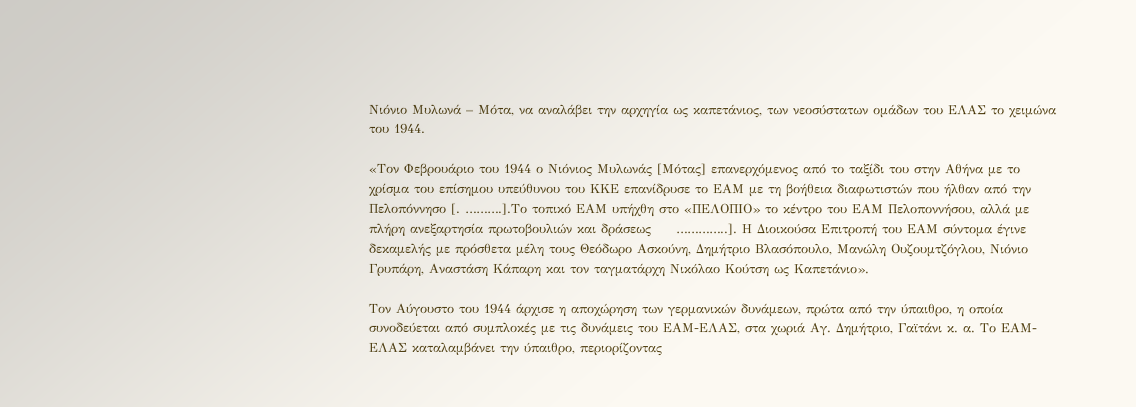Νιόνιο Μυλωνά – Μότα, να αναλάβει την αρχηγία ως καπετάνιος, των νεοσύστατων ομάδων του ΕΛΑΣ το χειμώνα του 1944.

«Τον Φεβρουάριο του 1944 ο Νιόνιος Μυλωνάς [Μότας] επανερχόμενος από το ταξίδι του στην Αθήνα με το χρίσμα του επίσημου υπεύθυνου του ΚΚΕ επανίδρυσε το ΕΑΜ με τη βοήθεια διαφωτιστών που ήλθαν από την Πελοπόννησο [. ……….].Το τοπικό ΕΑΜ υπήχθη στο «ΠΕΛΟΠΙΟ» το κέντρο του ΕΑΜ Πελοποννήσου, αλλά με πλήρη ανεξαρτησία πρωτοβουλιών και δράσεως     …………..]. Η Διοικούσα Επιτροπή του ΕΑΜ σύντομα έγινε δεκαμελής με πρόσθετα μέλη τους Θεόδωρο Ασκούνη, Δημήτριο Βλασόπουλο, Μανώλη Ουζουμτζόγλου, Νιόνιο Γρυπάρη, Αναστάση Κάπαρη και τον ταγματάρχη Νικόλαο Κούτση ως Καπετάνιο».

Τον Αύγουστο του 1944 άρχισε η αποχώρηση των γερμανικών δυνάμεων, πρώτα από την ύπαιθρο, η οποία συνοδεύεται από συμπλοκές με τις δυνάμεις του ΕΑΜ-ΕΛΑΣ, στα χωριά Αγ. Δημήτριο, Γαϊτάνι κ. α. Το ΕΑΜ-ΕΛΑΣ καταλαμβάνει την ύπαιθρο, περιορίζοντας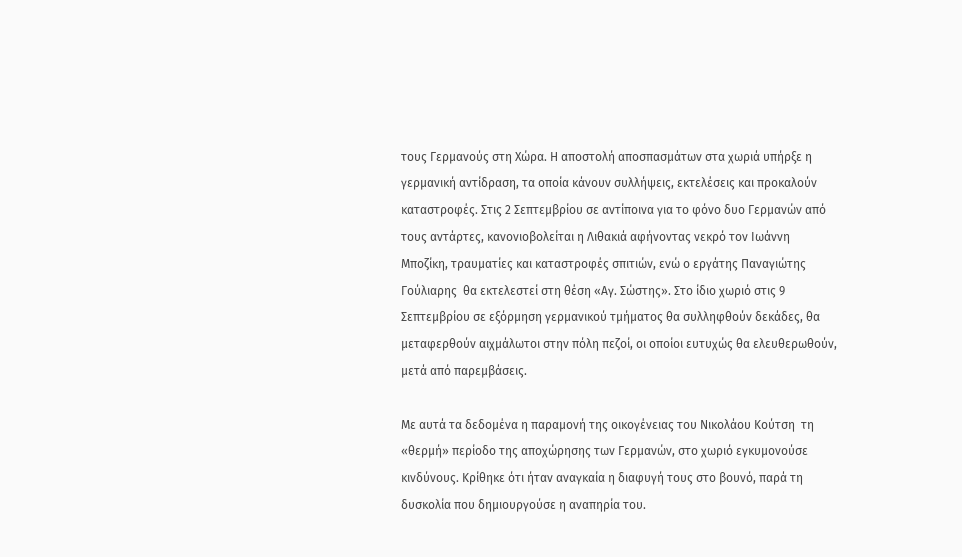τους Γερμανούς στη Χώρα. Η αποστολή αποσπασμάτων στα χωριά υπήρξε η γερμανική αντίδραση, τα οποία κάνουν συλλήψεις, εκτελέσεις και προκαλούν καταστροφές. Στις 2 Σεπτεμβρίου σε αντίποινα για το φόνο δυο Γερμανών από τους αντάρτες, κανονιοβολείται η Λιθακιά αφήνοντας νεκρό τον Ιωάννη Μποζίκη, τραυματίες και καταστροφές σπιτιών, ενώ ο εργάτης Παναγιώτης Γούλιαρης  θα εκτελεστεί στη θέση «Αγ. Σώστης». Στο ίδιο χωριό στις 9 Σεπτεμβρίου σε εξόρμηση γερμανικού τμήματος θα συλληφθούν δεκάδες, θα μεταφερθούν αιχμάλωτοι στην πόλη πεζοί, οι οποίοι ευτυχώς θα ελευθερωθούν, μετά από παρεμβάσεις.

Με αυτά τα δεδομένα η παραμονή της οικογένειας του Νικολάου Κούτση  τη «θερμή» περίοδο της αποχώρησης των Γερμανών, στο χωριό εγκυμονούσε κινδύνους. Κρίθηκε ότι ήταν αναγκαία η διαφυγή τους στο βουνό, παρά τη δυσκολία που δημιουργούσε η αναπηρία του.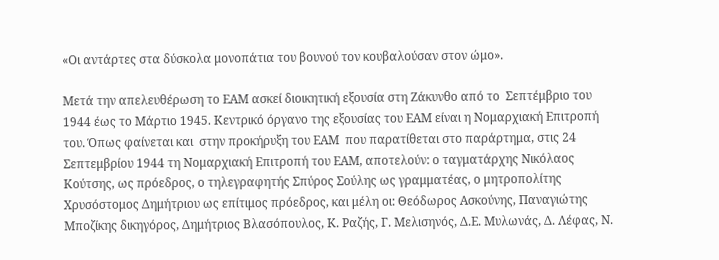«Οι αντάρτες στα δύσκολα μονοπάτια του βουνού τον κουβαλούσαν στον ώμο».

Μετά την απελευθέρωση το ΕΑΜ ασκεί διοικητική εξουσία στη Ζάκυνθο από το  Σεπτέμβριο του 1944 έως το Μάρτιο 1945. Κεντρικό όργανο της εξουσίας του ΕΑΜ είναι η Νομαρχιακή Επιτροπή του. Όπως φαίνεται και  στην προκήρυξη του ΕΑΜ  που παρατίθεται στο παράρτημα, στις 24 Σεπτεμβρίου 1944 τη Νομαρχιακή Επιτροπή του ΕΑΜ, αποτελούν: ο ταγματάρχης Νικόλαος Κούτσης, ως πρόεδρος, ο τηλεγραφητής Σπύρος Σούλης ως γραμματέας, ο μητροπολίτης Χρυσόστομος Δημήτριου ως επίτιμος πρόεδρος, και μέλη οι: Θεόδωρος Ασκούνης, Παναγιώτης Μποζίκης δικηγόρος, Δημήτριος Βλασόπουλος, Κ. Ραζής, Γ. Μελισηνός, Δ.Ε. Μυλωνάς, Δ. Λέφας, Ν.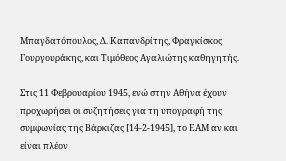Μπαγδατόπουλος, Δ. Καπανδρίτης, Φραγκίσκος Γουργουράκης, και Τιμόθεος Αγαλιώτης καθηγητής.

Στις 11 Φεβρουαρίου 1945, ενώ στην Αθήνα έχουν προχωρήσει οι συζητήσεις για τη υπογραφή της συμφωνίας της Βάρκιζας [14-2-1945], το ΕΑΜ αν και είναι πλέον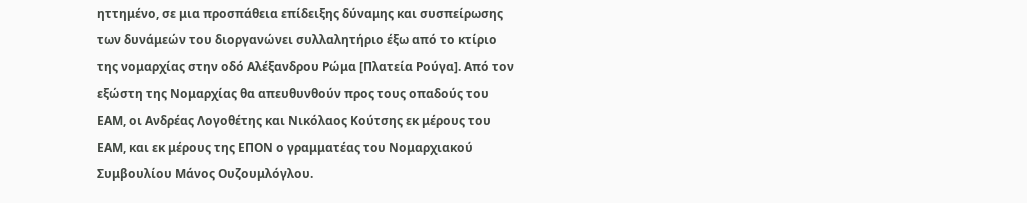ηττημένο, σε μια προσπάθεια επίδειξης δύναμης και συσπείρωσης των δυνάμεών του διοργανώνει συλλαλητήριο έξω από το κτίριο της νομαρχίας στην οδό Αλέξανδρου Ρώμα [Πλατεία Ρούγα]. Από τον εξώστη της Νομαρχίας θα απευθυνθούν προς τους οπαδούς του ΕΑΜ, οι Ανδρέας Λογοθέτης και Νικόλαος Κούτσης εκ μέρους του ΕΑΜ, και εκ μέρους της ΕΠΟΝ ο γραμματέας του Νομαρχιακού Συμβουλίου Μάνος Ουζουμλόγλου.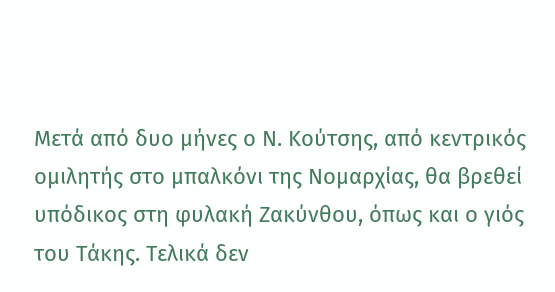Μετά από δυο μήνες ο Ν. Κούτσης, από κεντρικός ομιλητής στο μπαλκόνι της Νομαρχίας, θα βρεθεί υπόδικος στη φυλακή Ζακύνθου, όπως και ο γιός του Τάκης. Τελικά δεν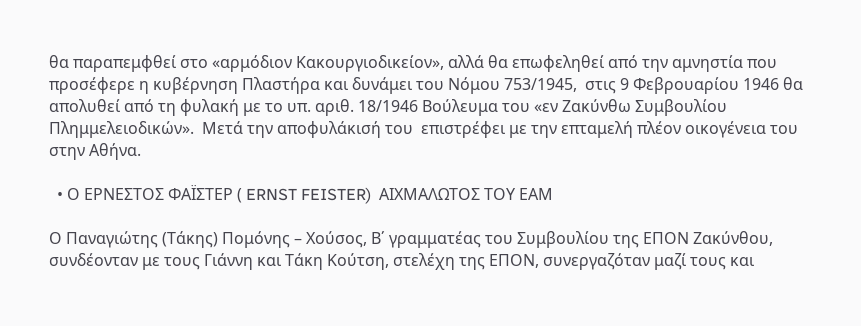θα παραπεμφθεί στο «αρμόδιον Κακουργιοδικείον», αλλά θα επωφεληθεί από την αμνηστία που προσέφερε η κυβέρνηση Πλαστήρα και δυνάμει του Νόμου 753/1945,  στις 9 Φεβρουαρίου 1946 θα απολυθεί από τη φυλακή με το υπ. αριθ. 18/1946 Βούλευμα του «εν Ζακύνθω Συμβουλίου Πλημμελειοδικών».  Μετά την αποφυλάκισή του  επιστρέφει με την επταμελή πλέον οικογένεια του στην Αθήνα.

  • Ο ΕΡΝΕΣΤΟΣ ΦΑΪΣΤΕΡ ( ERNST FEISTER)  ΑΙΧΜΑΛΩΤΟΣ ΤΟΥ ΕΑΜ

Ο Παναγιώτης (Τάκης) Πομόνης – Χούσος, Β΄ γραμματέας του Συμβουλίου της ΕΠΟΝ Ζακύνθου, συνδέονταν με τους Γιάννη και Τάκη Κούτση, στελέχη της ΕΠΟΝ, συνεργαζόταν μαζί τους και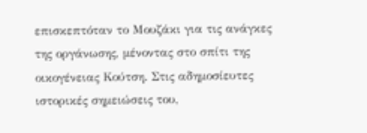επισκεπτόταν το Μουζάκι για τις ανάγκες της οργάνωσης, μένοντας στο σπίτι της οικογένειας Κούτση. Στις αδημοσίευτες ιστορικές σημειώσεις του,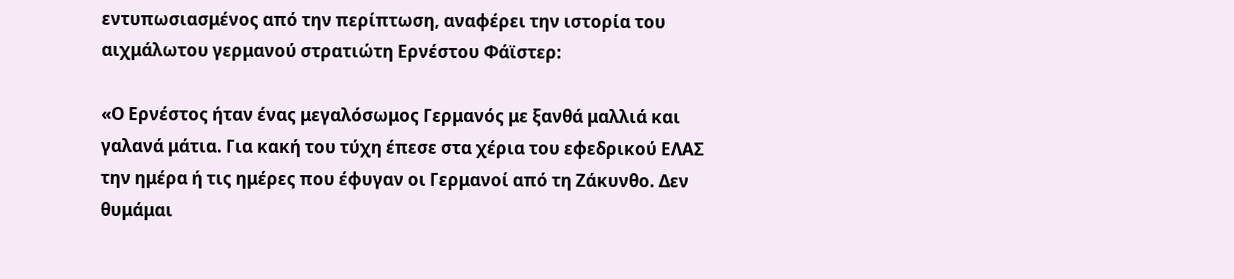εντυπωσιασμένος από την περίπτωση, αναφέρει την ιστορία του αιχμάλωτου γερμανού στρατιώτη Ερνέστου Φάϊστερ:

«Ο Ερνέστος ήταν ένας μεγαλόσωμος Γερμανός με ξανθά μαλλιά και γαλανά μάτια. Για κακή του τύχη έπεσε στα χέρια του εφεδρικού ΕΛΑΣ την ημέρα ή τις ημέρες που έφυγαν οι Γερμανοί από τη Ζάκυνθο. Δεν θυμάμαι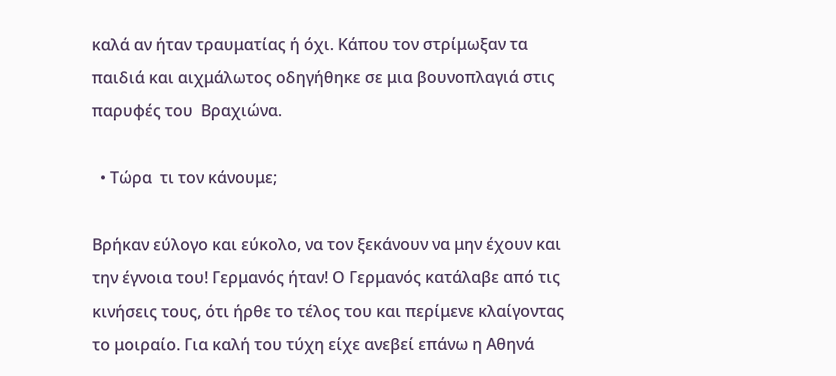καλά αν ήταν τραυματίας ή όχι. Κάπου τον στρίμωξαν τα παιδιά και αιχμάλωτος οδηγήθηκε σε μια βουνοπλαγιά στις παρυφές του  Βραχιώνα.

  • Τώρα  τι τον κάνουμε;

Βρήκαν εύλογο και εύκολο, να τον ξεκάνουν να μην έχουν και την έγνοια του! Γερμανός ήταν! Ο Γερμανός κατάλαβε από τις κινήσεις τους, ότι ήρθε το τέλος του και περίμενε κλαίγοντας  το μοιραίο. Για καλή του τύχη είχε ανεβεί επάνω η Αθηνά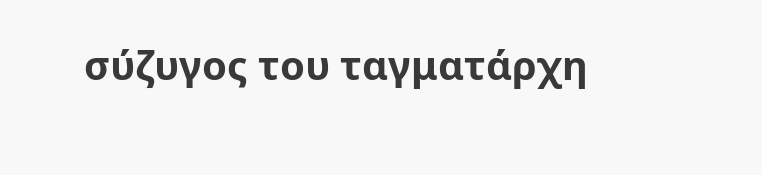σύζυγος του ταγματάρχη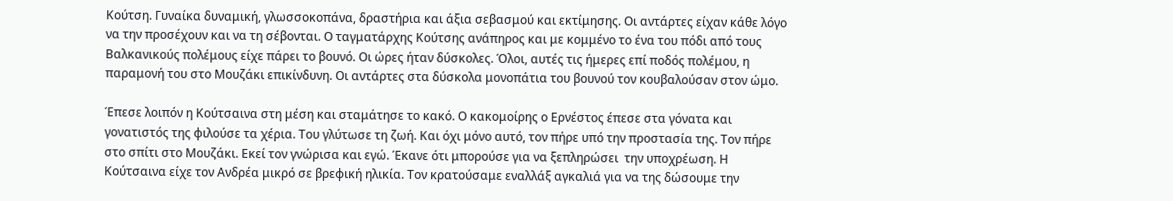Κούτση. Γυναίκα δυναμική, γλωσσοκοπάνα, δραστήρια και άξια σεβασμού και εκτίμησης. Οι αντάρτες είχαν κάθε λόγο να την προσέχουν και να τη σέβονται. Ο ταγματάρχης Κούτσης ανάπηρος και με κομμένο το ένα του πόδι από τους Βαλκανικούς πολέμους είχε πάρει το βουνό. Οι ώρες ήταν δύσκολες. Όλοι, αυτές τις ήμερες επί ποδός πολέμου, η παραμονή του στο Μουζάκι επικίνδυνη. Οι αντάρτες στα δύσκολα μονοπάτια του βουνού τον κουβαλούσαν στον ώμο.

Έπεσε λοιπόν η Κούτσαινα στη μέση και σταμάτησε το κακό. Ο κακομοίρης ο Ερνέστος έπεσε στα γόνατα και γονατιστός της φιλούσε τα χέρια. Του γλύτωσε τη ζωή. Και όχι μόνο αυτό, τον πήρε υπό την προστασία της. Τον πήρε  στο σπίτι στο Μουζάκι. Εκεί τον γνώρισα και εγώ. Έκανε ότι μπορούσε για να ξεπληρώσει  την υποχρέωση. Η Κούτσαινα είχε τον Ανδρέα μικρό σε βρεφική ηλικία. Τον κρατούσαμε εναλλάξ αγκαλιά για να της δώσουμε την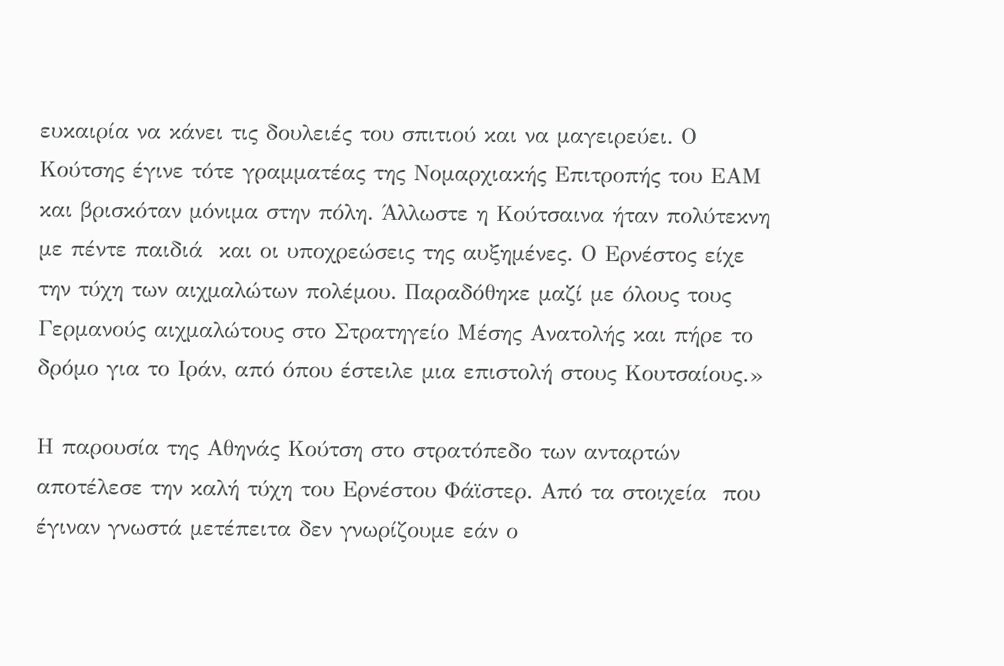ευκαιρία να κάνει τις δουλειές του σπιτιού και να μαγειρεύει. Ο Κούτσης έγινε τότε γραμματέας της Νομαρχιακής Επιτροπής του ΕΑΜ και βρισκόταν μόνιμα στην πόλη. Άλλωστε η Κούτσαινα ήταν πολύτεκνη με πέντε παιδιά  και οι υποχρεώσεις της αυξημένες. Ο Ερνέστος είχε την τύχη των αιχμαλώτων πολέμου. Παραδόθηκε μαζί με όλους τους Γερμανούς αιχμαλώτους στο Στρατηγείο Μέσης Ανατολής και πήρε το δρόμο για το Ιράν, από όπου έστειλε μια επιστολή στους Κουτσαίους.»

Η παρουσία της Αθηνάς Κούτση στο στρατόπεδο των ανταρτών αποτέλεσε την καλή τύχη του Ερνέστου Φάϊστερ. Από τα στοιχεία  που έγιναν γνωστά μετέπειτα δεν γνωρίζουμε εάν ο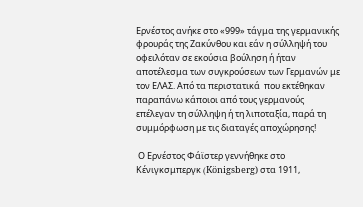Ερνέστος ανήκε στο «999» τάγμα της γερμανικής φρουράς της Ζακύνθου και εάν η σύλληψή του οφειλόταν σε εκούσια βούληση ή ήταν αποτέλεσμα των συγκρούσεων των Γερμανών με τον ΕΛΑΣ. Από τα περιστατικά  που εκτέθηκαν παραπάνω κάποιοι από τους γερμανούς επέλεγαν τη σύλληψη ή τη λιποταξία, παρά τη συμμόρφωση με τις διαταγές αποχώρησης!

 Ο Ερνέστος Φάϊστερ γεννήθηκε στο Κένιγκσμπεργκ (Königsberg) στα 1911,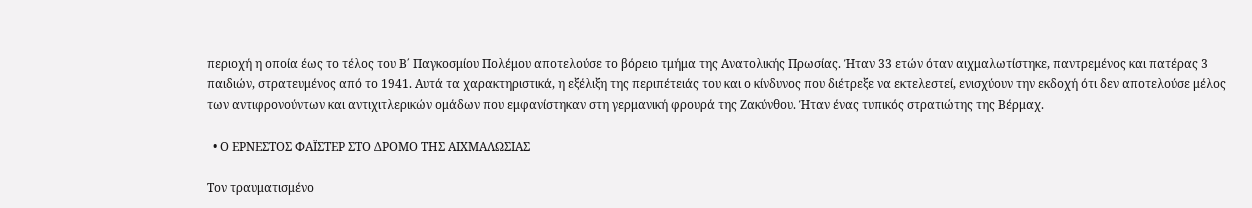περιοχή η οποία έως το τέλος του Β΄ Παγκοσμίου Πολέμου αποτελούσε το βόρειο τμήμα της Ανατολικής Πρωσίας. Ήταν 33 ετών όταν αιχμαλωτίστηκε, παντρεμένος και πατέρας 3 παιδιών, στρατευμένος από το 1941. Αυτά τα χαρακτηριστικά, η εξέλιξη της περιπέτειάς του και ο κίνδυνος που διέτρεξε να εκτελεστεί, ενισχύουν την εκδοχή ότι δεν αποτελούσε μέλος των αντιφρονούντων και αντιχιτλερικών ομάδων που εμφανίστηκαν στη γερμανική φρουρά της Ζακύνθου. Ήταν ένας τυπικός στρατιώτης της Βέρμαχ.

  • Ο ΕΡΝΕΣΤΟΣ ΦΑΪΣΤΕΡ ΣΤΟ ΔΡΟΜΟ ΤΗΣ ΑΙΧΜΑΛΩΣΙΑΣ

Τον τραυματισμένο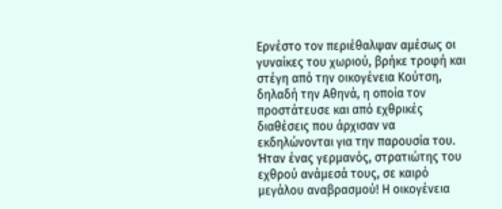Ερνέστο τον περιέθαλψαν αμέσως οι γυναίκες του χωριού, βρήκε τροφή και στέγη από την οικογένεια Κούτση, δηλαδή την Αθηνά, η οποία τον προστάτευσε και από εχθρικές διαθέσεις που άρχισαν να εκδηλώνονται για την παρουσία του. Ήταν ένας γερμανός, στρατιώτης του εχθρού ανάμεσά τους, σε καιρό μεγάλου αναβρασμού! Η οικογένεια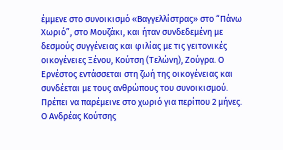έμμενε στο συνοικισμό «Βαγγελλίστρας» στο “Πάνω Χωριό”, στο Μουζάκι, και ήταν συνδεδεμένη με δεσμούς συγγένειας και φιλίας με τις γειτονικές οικογένειες Ξένου, Κούτση (Τελώνη), Ζούγρα. Ο Ερνέστος εντάσσεται στη ζωή της οικογένειας και συνδέεται με τους ανθρώπους του συνοικισμού. Πρέπει να παρέμεινε στο χωριό για περίπου 2 μήνες. Ο Ανδρέας Κούτσης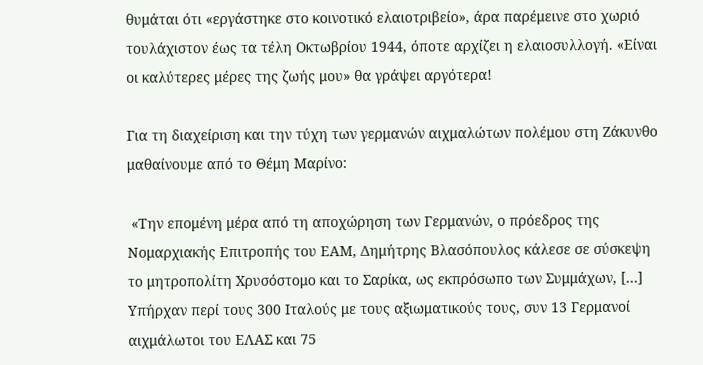θυμάται ότι «εργάστηκε στο κοινοτικό ελαιοτριβείο», άρα παρέμεινε στο χωριό τουλάχιστον έως τα τέλη Οκτωβρίου 1944, όποτε αρχίζει η ελαιοσυλλογή. «Είναι οι καλύτερες μέρες της ζωής μου» θα γράψει αργότερα!

Για τη διαχείριση και την τύχη των γερμανών αιχμαλώτων πολέμου στη Ζάκυνθο μαθαίνουμε από το Θέμη Μαρίνο:

 «Την επομένη μέρα από τη αποχώρηση των Γερμανών, ο πρόεδρος της Νομαρχιακής Επιτροπής του ΕΑΜ, Δημήτρης Βλασόπουλος κάλεσε σε σύσκεψη το μητροπολίτη Χρυσόστομο και το Σαρίκα, ως εκπρόσωπο των Συμμάχων, […] Υπήρχαν περί τους 300 Ιταλούς με τους αξιωματικούς τους, συν 13 Γερμανοί αιχμάλωτοι του ΕΛΑΣ και 75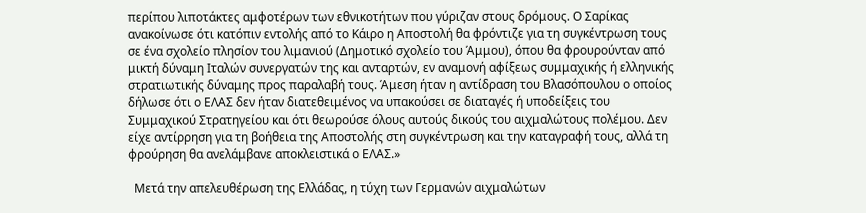περίπου λιποτάκτες αμφοτέρων των εθνικοτήτων που γύριζαν στους δρόμους. Ο Σαρίκας ανακοίνωσε ότι κατόπιν εντολής από το Κάιρο η Αποστολή θα φρόντιζε για τη συγκέντρωση τους σε ένα σχολείο πλησίον του λιμανιού (Δημοτικό σχολείο του Άμμου), όπου θα φρουρούνταν από μικτή δύναμη Ιταλών συνεργατών της και ανταρτών, εν αναμονή αφίξεως συμμαχικής ή ελληνικής στρατιωτικής δύναμης προς παραλαβή τους. Άμεση ήταν η αντίδραση του Βλασόπουλου ο οποίος δήλωσε ότι ο ΕΛΑΣ δεν ήταν διατεθειμένος να υπακούσει σε διαταγές ή υποδείξεις του Συμμαχικού Στρατηγείου και ότι θεωρούσε όλους αυτούς δικούς του αιχμαλώτους πολέμου. Δεν είχε αντίρρηση για τη βοήθεια της Αποστολής στη συγκέντρωση και την καταγραφή τους, αλλά τη φρούρηση θα ανελάμβανε αποκλειστικά ο ΕΛΑΣ.»

  Μετά την απελευθέρωση της Ελλάδας, η τύχη των Γερμανών αιχμαλώτων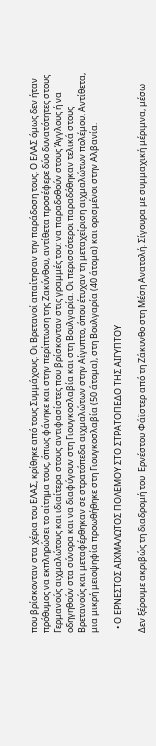που βρίσκονταν στα χέρια του ΕΛΑΣ, κρίθηκε από τους Συμμάχους. Οι Βρετανοί απαίτησαν την παράδοση τους. Ο ΕΛΑΣ όμως δεν ήταν πρόθυμος να εκπληρώσει το αίτημα τους, όπως φάνηκε και στην περίπτωση της Ζακύνθου, αντίθετα προσέφερε δύο δυνατότητες στους Γερμανούς αιχμαλώτους και ιδιαίτερα στους αντιφασίστες που βρίσκονταν στις γραμμές του: να παραδοθούν στους Άγγλους ή να οδηγηθούν στα σύνορα και να διαφύγουν στη Γιουγκοσλαβία και στη Βουλγαρία. Οι περισσότεροι παραδόθηκαν τελικά στους Βρετανούς και μεταφέρθηκαν σε στρατόπεδα αιχμαλώτων στην Αίγυπτο, όπου έτυχαν τη μεταχείριση αιχμαλώτων πολέμου. Αντίθετα, μια μικρή μειοψηφία προωθήθηκε στη Γιουγκοσλαβία (50 άτομα), στη Βουλγαρία (40 άτομα) και ορισμένοι στην Αλβανία.

  • Ο ΕΡΝΕΣΤΟΣ ΑΙΧΜΑΛΩΤΟΣ ΠΟΛΕΜΟΥ ΣΤΟ ΣΤΡΑΤΟΠΕΔΟ ΤΗΣ ΑΙΓΥΠΤΟΥ

Δεν ξέρουμε ακριβώς τη διαδρομή του  Ερνέστου Φάϊστερ από τη Ζάκυνθο στη Μέση Ανατολή. Σίγουρα με συμμαχική μέριμνα, μέσω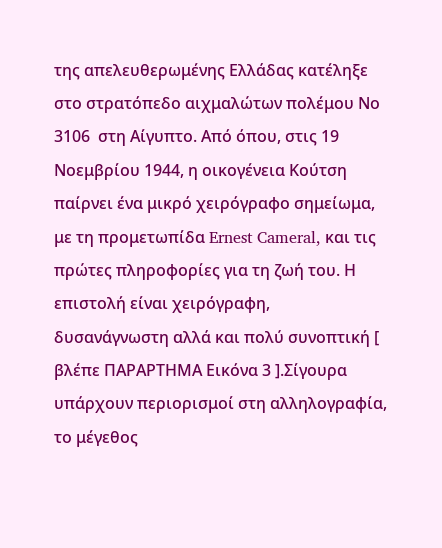της απελευθερωμένης Ελλάδας κατέληξε στο στρατόπεδο αιχμαλώτων πολέμου Νο 3106  στη Αίγυπτο. Από όπου, στις 19 Νοεμβρίου 1944, η οικογένεια Κούτση παίρνει ένα μικρό χειρόγραφο σημείωμα, με τη προμετωπίδα Ernest Cameral, και τις πρώτες πληροφορίες για τη ζωή του. Η επιστολή είναι χειρόγραφη, δυσανάγνωστη αλλά και πολύ συνοπτική [ βλέπε ΠΑΡΑΡΤΗΜΑ Εικόνα 3 ].Σίγουρα υπάρχουν περιορισμοί στη αλληλογραφία, το μέγεθος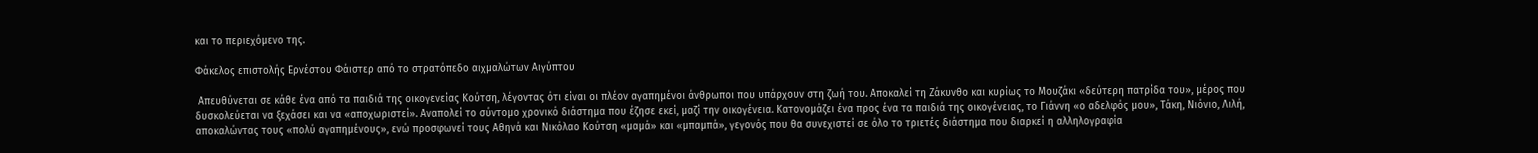και το περιεχόμενο της.

Φάκελος επιστολής Ερνέστου Φάιστερ από το στρατόπεδο αιχμαλώτων Αιγύπτου

 Απευθύνεται σε κάθε ένα από τα παιδιά της οικογενείας Κούτση, λέγοντας ότι είναι οι πλέον αγαπημένοι άνθρωποι που υπάρχουν στη ζωή του. Αποκαλεί τη Ζάκυνθο και κυρίως το Μουζάκι «δεύτερη πατρίδα του», μέρος που δυσκολεύεται να ξεχάσει και να «αποχωριστεί». Αναπολεί το σύντομο χρονικό διάστημα που έζησε εκεί, μαζί την οικογένεια. Kατονομάζει ένα προς ένα τα παιδιά της οικογένειας, το Γιάννη «ο αδελφός μου», Τάκη, Νιόνιο, Λιλή, αποκαλώντας τους «πολύ αγαπημένους», ενώ προσφωνεί τους Αθηνά και Νικόλαο Κούτση «μαμά» και «μπαμπά», γεγονός που θα συνεχιστεί σε όλο το τριετές διάστημα που διαρκεί η αλληλογραφία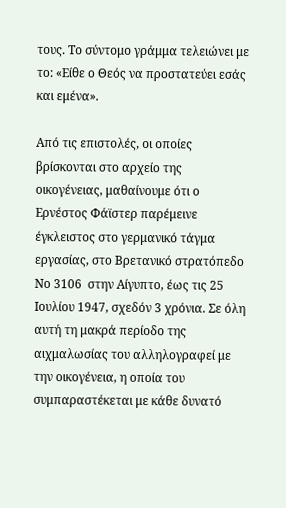τους. Το σύντομο γράμμα τελειώνει με το: «Είθε ο Θεός να προστατεύει εσάς και εμένα».

Από τις επιστολές, οι οποίες βρίσκονται στο αρχείο της οικογένειας, μαθαίνουμε ότι ο Ερνέστος Φάϊστερ παρέμεινε έγκλειστος στο γερμανικό τάγμα εργασίας, στο Βρετανικό στρατόπεδο Νο 3106  στην Αίγυπτο, έως τις 25 Ιουλίου 1947, σχεδόν 3 χρόνια. Σε όλη αυτή τη μακρά περίοδο της αιχμαλωσίας του αλληλογραφεί με την οικογένεια, η οποία του συμπαραστέκεται με κάθε δυνατό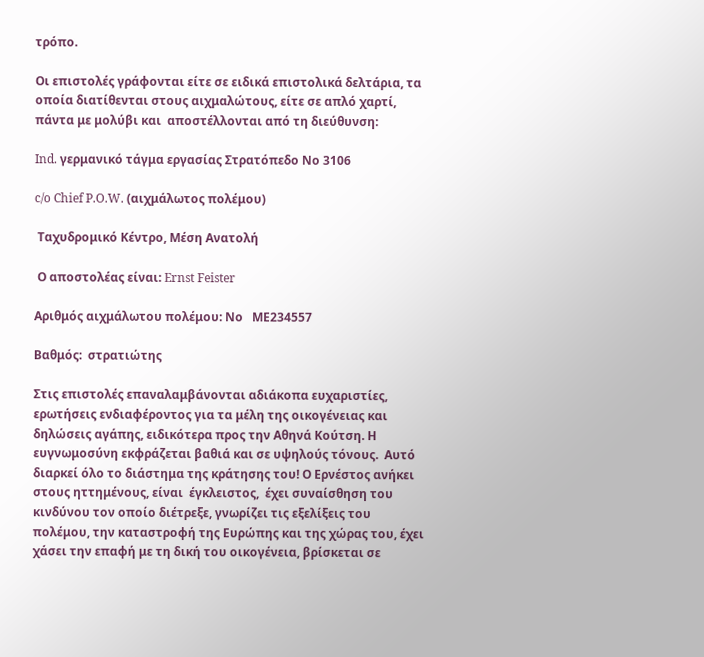τρόπο.

Οι επιστολές γράφονται είτε σε ειδικά επιστολικά δελτάρια, τα οποία διατίθενται στους αιχμαλώτους, είτε σε απλό χαρτί, πάντα με μολύβι και  αποστέλλονται από τη διεύθυνση:

Ind. γερμανικό τάγμα εργασίας Στρατόπεδο Νο 3106

c/o Chief P.O.W. (αιχμάλωτος πολέμου)

 Ταχυδρομικό Κέντρο, Μέση Ανατολή

 Ο αποστολέας είναι: Ernst Feister

Αριθμός αιχμάλωτου πολέμου: Νο   ΜΕ234557

Βαθμός:  στρατιώτης

Στις επιστολές επαναλαμβάνονται αδιάκοπα ευχαριστίες, ερωτήσεις ενδιαφέροντος για τα μέλη της οικογένειας και δηλώσεις αγάπης, ειδικότερα προς την Αθηνά Κούτση. Η ευγνωμοσύνη εκφράζεται βαθιά και σε υψηλούς τόνους.  Αυτό διαρκεί όλο το διάστημα της κράτησης του! Ο Ερνέστος ανήκει στους ηττημένους, είναι  έγκλειστος,  έχει συναίσθηση του κινδύνου τον οποίο διέτρεξε, γνωρίζει τις εξελίξεις του πολέμου, την καταστροφή της Ευρώπης και της χώρας του, έχει χάσει την επαφή με τη δική του οικογένεια, βρίσκεται σε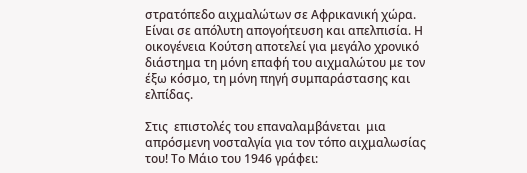στρατόπεδο αιχμαλώτων σε Αφρικανική χώρα. Είναι σε απόλυτη απογοήτευση και απελπισία. Η οικογένεια Κούτση αποτελεί για μεγάλο χρονικό διάστημα τη μόνη επαφή του αιχμαλώτου με τον έξω κόσμο, τη μόνη πηγή συμπαράστασης και ελπίδας.

Στις  επιστολές του επαναλαμβάνεται  μια απρόσμενη νοσταλγία για τον τόπο αιχμαλωσίας του! Το Μάιο του 1946 γράφει: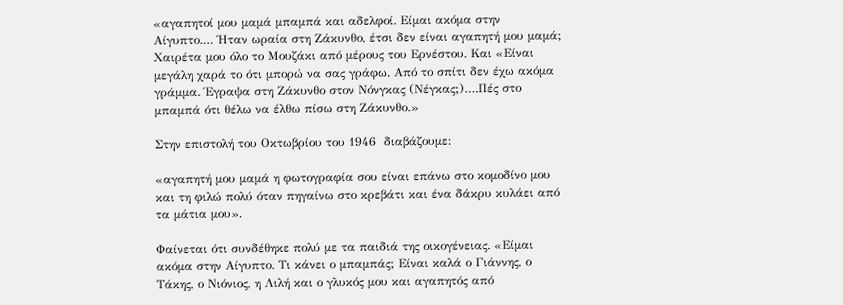«αγαπητοί μου μαμά μπαμπά και αδελφοί. Είμαι ακόμα στην Αίγυπτο.… Ήταν ωραία στη Ζάκυνθο, έτσι δεν είναι αγαπητή μου μαμά; Χαιρέτα μου όλο το Μουζάκι από μέρους του Ερνέστου. Και «Είναι μεγάλη χαρά το ότι μπορώ να σας γράφω. Από το σπίτι δεν έχω ακόμα γράμμα. Έγραψα στη Ζάκυνθο στον Νόνγκας (Νέγκας;)….Πές στο μπαμπά ότι θέλω να έλθω πίσω στη Ζάκυνθο.»

Στην επιστολή του Οκτωβρίου του 1946  διαβάζουμε:

«αγαπητή μου μαμά η φωτογραφία σου είναι επάνω στο κομοδίνο μου και τη φιλώ πολύ όταν πηγαίνω στο κρεβάτι και ένα δάκρυ κυλάει από τα μάτια μου».

Φαίνεται ότι συνδέθηκε πολύ με τα παιδιά της οικογένειας. «Είμαι ακόμα στην Αίγυπτο. Τι κάνει ο μπαμπάς; Είναι καλά ο Γιάννης, ο Τάκης, ο Νιόνιος, η Λιλή και ο γλυκός μου και αγαπητός από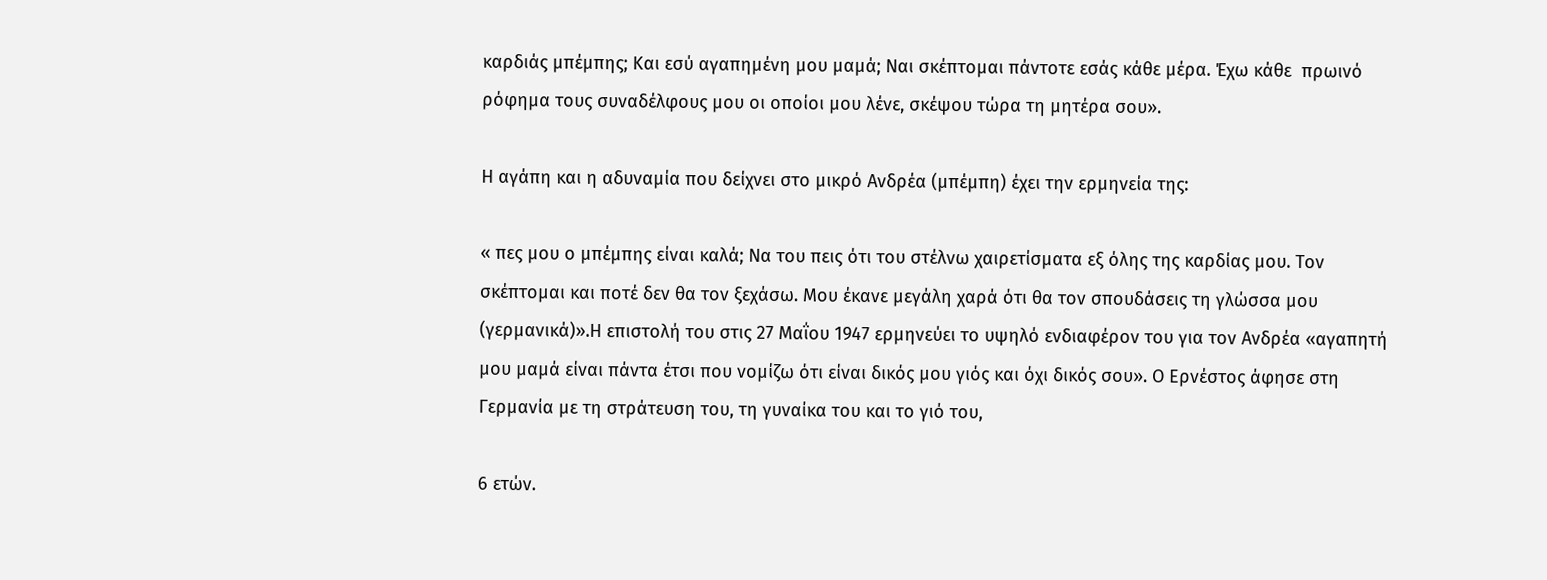καρδιάς μπέμπης; Και εσύ αγαπημένη μου μαμά; Ναι σκέπτομαι πάντοτε εσάς κάθε μέρα. Έχω κάθε  πρωινό ρόφημα τους συναδέλφους μου οι οποίοι μου λένε, σκέψου τώρα τη μητέρα σου».

Η αγάπη και η αδυναμία που δείχνει στο μικρό Ανδρέα (μπέμπη) έχει την ερμηνεία της:

« πες μου ο μπέμπης είναι καλά; Να του πεις ότι του στέλνω χαιρετίσματα εξ όλης της καρδίας μου. Τον σκέπτομαι και ποτέ δεν θα τον ξεχάσω. Μου έκανε μεγάλη χαρά ότι θα τον σπουδάσεις τη γλώσσα μου (γερμανικά)».Η επιστολή του στις 27 Μαΐου 1947 ερμηνεύει το υψηλό ενδιαφέρον του για τον Ανδρέα «αγαπητή μου μαμά είναι πάντα έτσι που νομίζω ότι είναι δικός μου γιός και όχι δικός σου». Ο Ερνέστος άφησε στη Γερμανία με τη στράτευση του, τη γυναίκα του και το γιό του,

6 ετών.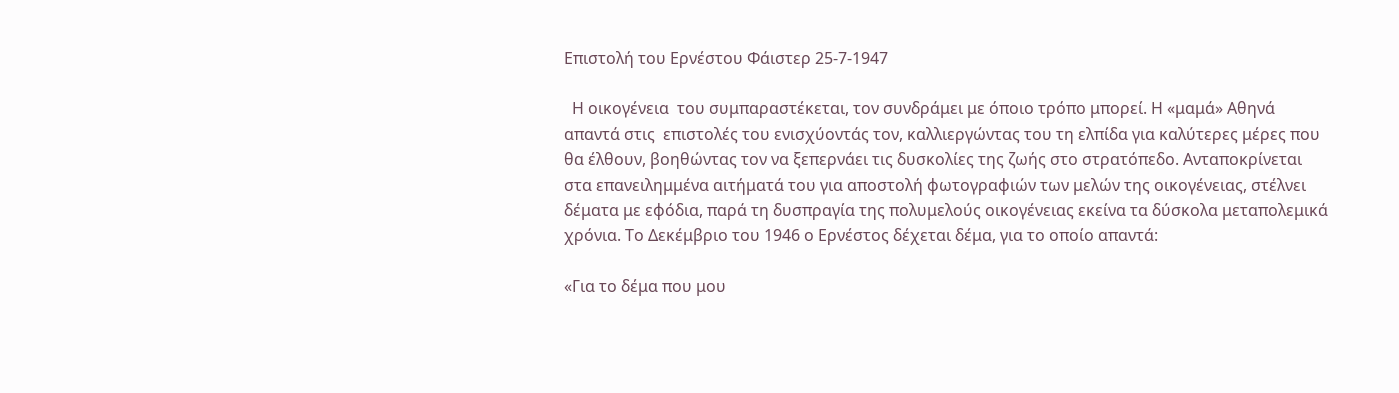Επιστολή του Ερνέστου Φάιστερ 25-7-1947

  Η οικογένεια  του συμπαραστέκεται, τον συνδράμει με όποιο τρόπο μπορεί. Η «μαμά» Αθηνά απαντά στις  επιστολές του ενισχύοντάς τον, καλλιεργώντας του τη ελπίδα για καλύτερες μέρες που θα έλθουν, βοηθώντας τον να ξεπερνάει τις δυσκολίες της ζωής στο στρατόπεδο. Ανταποκρίνεται στα επανειλημμένα αιτήματά του για αποστολή φωτογραφιών των μελών της οικογένειας, στέλνει δέματα με εφόδια, παρά τη δυσπραγία της πολυμελούς οικογένειας εκείνα τα δύσκολα μεταπολεμικά χρόνια. Το Δεκέμβριο του 1946 ο Ερνέστος δέχεται δέμα, για το οποίο απαντά:

«Για το δέμα που μου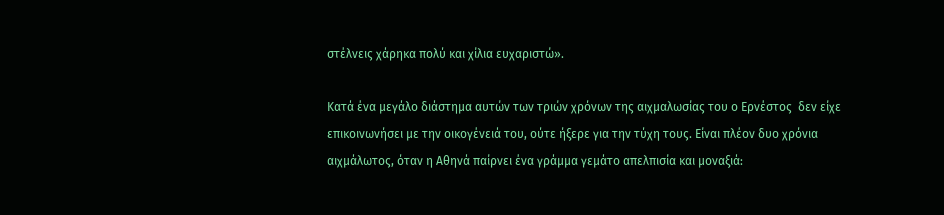στέλνεις χάρηκα πολύ και χίλια ευχαριστώ».

Κατά ένα μεγάλο διάστημα αυτών των τριών χρόνων της αιχμαλωσίας του ο Ερνέστος  δεν είχε επικοινωνήσει με την οικογένειά του, ούτε ήξερε για την τύχη τους. Είναι πλέον δυο χρόνια αιχμάλωτος, όταν η Αθηνά παίρνει ένα γράμμα γεμάτο απελπισία και μοναξιά: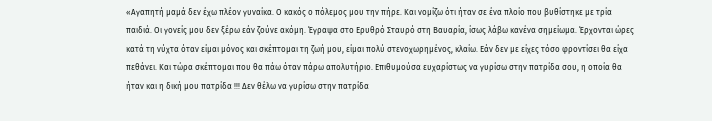«Αγαπητή μαμά δεν έχω πλέον γυναίκα. Ο κακός ο πόλεμος μου την πήρε. Και νομίζω ότι ήταν σε ένα πλοίο που βυθίστηκε με τρία παιδιά. Οι γονείς μου δεν ξέρω εάν ζούνε ακόμη. Έγραψα στο Ερυθρό Σταυρό στη Βαυαρία, ίσως λάβω κανένα σημείωμα. Έρχονται ώρες κατά τη νύχτα όταν είμαι μόνος και σκέπτομαι τη ζωή μου, είμαι πολύ στενοχωρημένος, κλαίω. Εάν δεν με είχες τόσο φροντίσει θα είχα πεθάνει. Και τώρα σκέπτομαι που θα πάω όταν πάρω απολυτήριο. Επιθυμούσα ευχαρίστως να γυρίσω στην πατρίδα σου, η οποία θα ήταν και η δική μου πατρίδα !!! Δεν θέλω να γυρίσω στην πατρίδα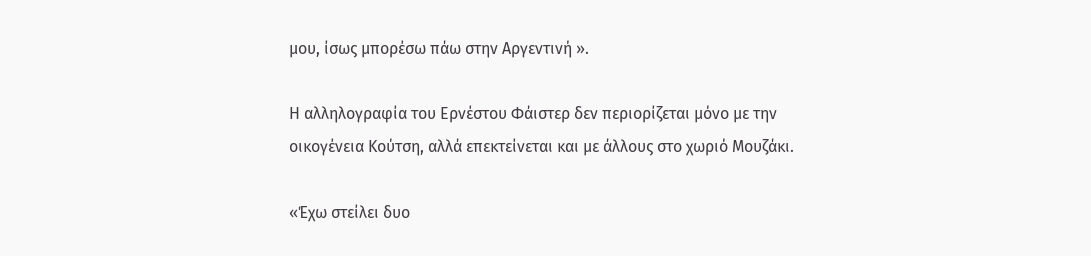μου, ίσως μπορέσω πάω στην Αργεντινή ».

Η αλληλογραφία του Ερνέστου Φάιστερ δεν περιορίζεται μόνο με την οικογένεια Κούτση, αλλά επεκτείνεται και με άλλους στο χωριό Μουζάκι.

«Έχω στείλει δυο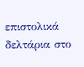επιστολικά δελτάρια στο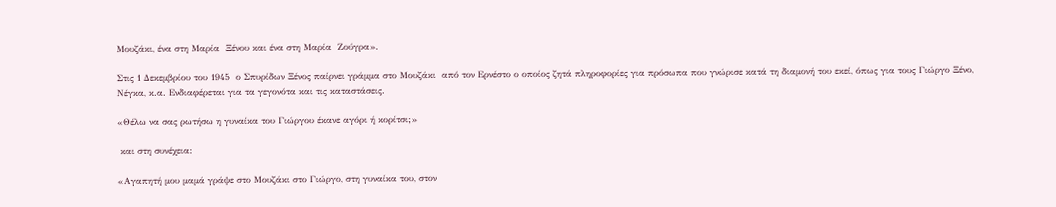Μουζάκι, ένα στη Μαρία  Ξένου και ένα στη Μαρία  Ζούγρα».

Στις 1 Δεκεμβρίου του 1945  ο Σπυρίδων Ξένος παίρνει γράμμα στο Μουζάκι  από τον Ερνέστο ο οποίος ζητά πληροφορίες για πρόσωπα που γνώρισε κατά τη διαμονή του εκεί, όπως για τους Γιώργο Ξένο, Νέγκα, κ.α. Ενδιαφέρεται για τα γεγονότα και τις καταστάσεις.

«Θέλω να σας ρωτήσω η γυναίκα του Γιώργου έκανε αγόρι ή κορίτσι;»

 και στη συνέχεια:

«Αγαπητή μου μαμά γράψε στο Μουζάκι στο Γιώργο, στη γυναίκα του, στον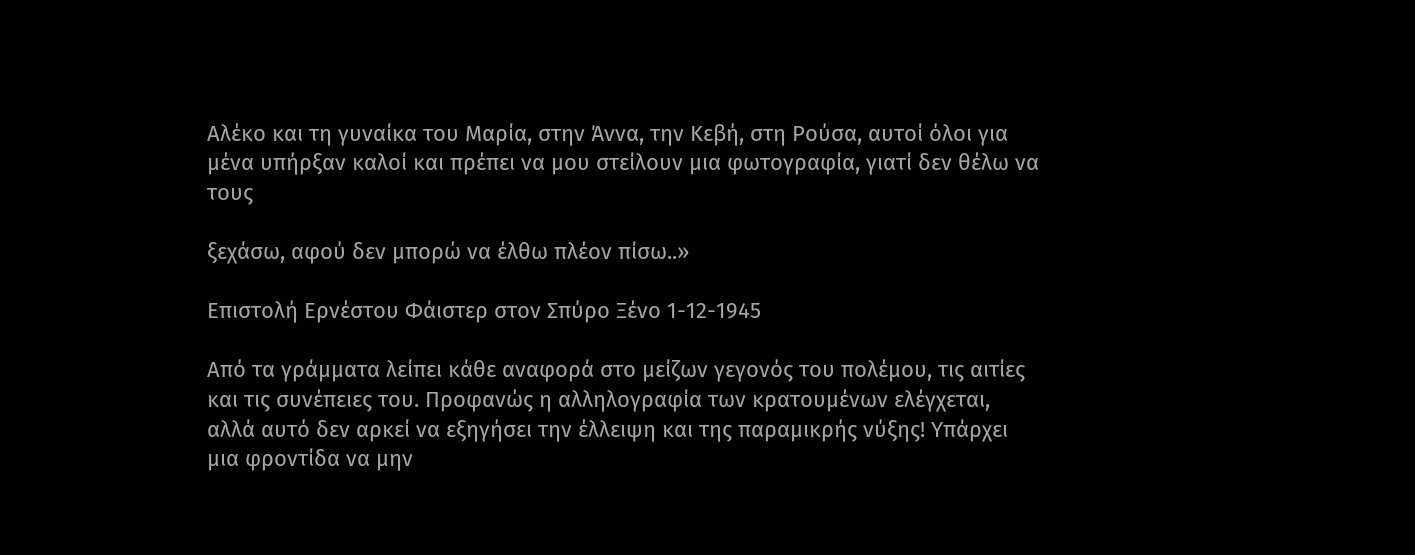Αλέκο και τη γυναίκα του Μαρία, στην Άννα, την Κεβή, στη Ρούσα, αυτοί όλοι για μένα υπήρξαν καλοί και πρέπει να μου στείλουν μια φωτογραφία, γιατί δεν θέλω να τους

ξεχάσω, αφού δεν μπορώ να έλθω πλέον πίσω..»

Επιστολή Ερνέστου Φάιστερ στον Σπύρο Ξένο 1-12-1945

Από τα γράμματα λείπει κάθε αναφορά στο μείζων γεγονός του πολέμου, τις αιτίες και τις συνέπειες του. Προφανώς η αλληλογραφία των κρατουμένων ελέγχεται, αλλά αυτό δεν αρκεί να εξηγήσει την έλλειψη και της παραμικρής νύξης! Υπάρχει μια φροντίδα να μην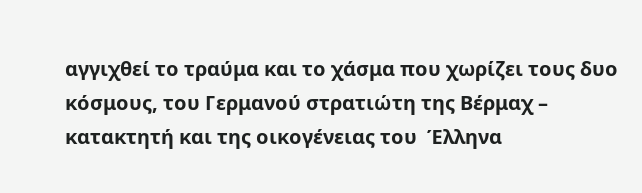αγγιχθεί το τραύμα και το χάσμα που χωρίζει τους δυο κόσμους, του Γερμανού στρατιώτη της Βέρμαχ – κατακτητή και της οικογένειας του  Έλληνα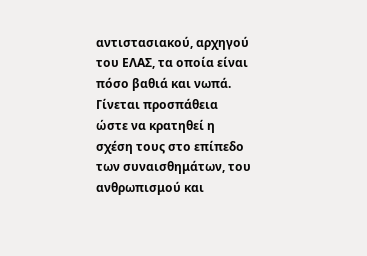αντιστασιακού, αρχηγού του ΕΛΑΣ, τα οποία είναι πόσο βαθιά και νωπά. Γίνεται προσπάθεια ώστε να κρατηθεί η σχέση τους στο επίπεδο των συναισθημάτων, του ανθρωπισμού και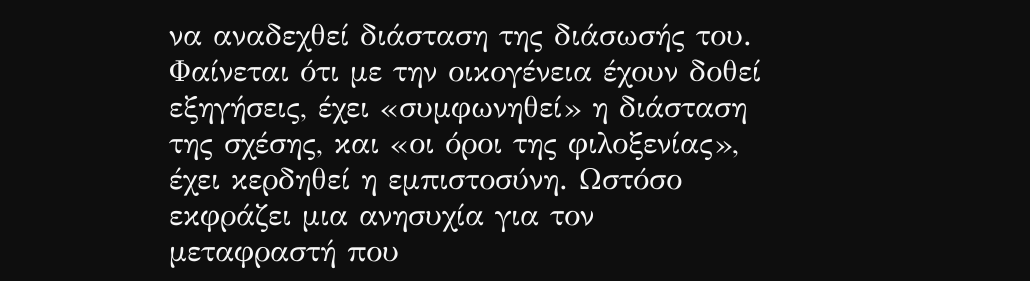να αναδεχθεί διάσταση της διάσωσής του. Φαίνεται ότι με την οικογένεια έχουν δοθεί εξηγήσεις, έχει «συμφωνηθεί» η διάσταση της σχέσης, και «οι όροι της φιλοξενίας», έχει κερδηθεί η εμπιστοσύνη. Ωστόσο εκφράζει μια ανησυχία για τον μεταφραστή που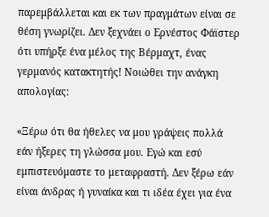παρεμβάλλεται και εκ των πραγμάτων είναι σε θέση γνωρίζει. Δεν ξεχνάει ο Ερνέστος Φάϊστερ ότι υπήρξε ένα μέλος της Βέρμαχτ, ένας γερμανός κατακτητής! Νοιώθει την ανάγκη απολογίας:

«Ξέρω ότι θα ήθελες να μου γράψεις πολλά εάν ήξερες τη γλώσσα μου. Εγώ και εσύ εμπιστευόμαστε το μεταφραστή. Δεν ξέρω εάν είναι άνδρας ή γυναίκα και τι ιδέα έχει για ένα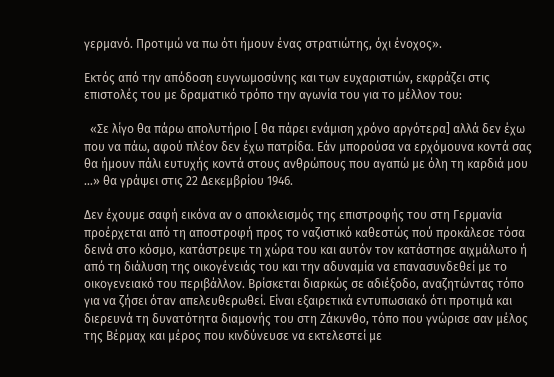γερμανό. Προτιμώ να πω ότι ήμουν ένας στρατιώτης, όχι ένοχος».

Εκτός από την απόδοση ευγνωμοσύνης και των ευχαριστιών, εκφράζει στις επιστολές του με δραματικό τρόπο την αγωνία του για το μέλλον του:

  «Σε λίγο θα πάρω απολυτήριο [ θα πάρει ενάμιση χρόνο αργότερα] αλλά δεν έχω που να πάω, αφού πλέον δεν έχω πατρίδα. Εάν μπορούσα να ερχόμουνα κοντά σας θα ήμουν πάλι ευτυχής κοντά στους ανθρώπους που αγαπώ με όλη τη καρδιά μου …» θα γράψει στις 22 Δεκεμβρίου 1946.

Δεν έχουμε σαφή εικόνα αν ο αποκλεισμός της επιστροφής του στη Γερμανία προέρχεται από τη αποστροφή προς το ναζιστικό καθεστώς πού προκάλεσε τόσα δεινά στο κόσμο, κατάστρεψε τη χώρα του και αυτόν τον κατάστησε αιχμάλωτο ή από τη διάλυση της οικογένειάς του και την αδυναμία να επανασυνδεθεί με το οικογενειακό του περιβάλλον. Βρίσκεται διαρκώς σε αδιέξοδο, αναζητώντας τόπο για να ζήσει όταν απελευθερωθεί. Είναι εξαιρετικά εντυπωσιακό ότι προτιμά και διερευνά τη δυνατότητα διαμονής του στη Ζάκυνθο, τόπο που γνώρισε σαν μέλος της Βέρμαχ και μέρος που κινδύνευσε να εκτελεστεί με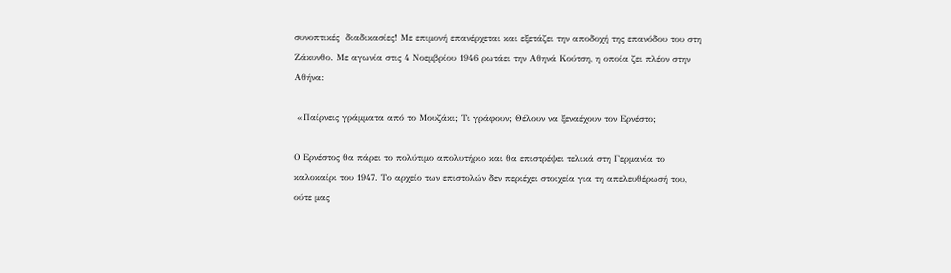συνοπτικές  διαδικασίες! Με επιμονή επανέρχεται και εξετάζει την αποδοχή της επανόδου του στη Ζάκυνθο. Με αγωνία στις 4 Νοεμβρίου 1946 ρωτάει την Αθηνά Κούτση, η οποία ζει πλέον στην Αθήνα:

 «Παίρνεις γράμματα από το Μουζάκι; Τι γράφουν; Θέλουν να ξεναέχουν τον Ερνέστο;

Ο Ερνέστος θα πάρει το πολύτιμο απολυτήριο και θα επιστρέψει τελικά στη Γερμανία το καλοκαίρι του 1947. Το αρχείο των επιστολών δεν περιέχει στοιχεία για τη απελευθέρωσή του, ούτε μας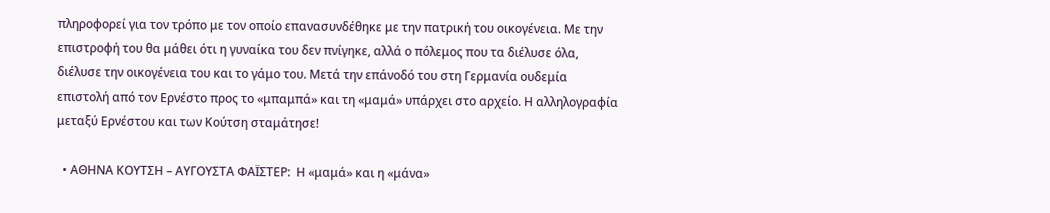πληροφορεί για τον τρόπο με τον οποίο επανασυνδέθηκε με την πατρική του οικογένεια. Με την επιστροφή του θα μάθει ότι η γυναίκα του δεν πνίγηκε, αλλά ο πόλεμος που τα διέλυσε όλα, διέλυσε την οικογένεια του και το γάμο του. Μετά την επάνοδό του στη Γερμανία ουδεμία επιστολή από τον Ερνέστο προς το «μπαμπά» και τη «μαμά» υπάρχει στο αρχείο. Η αλληλογραφία μεταξύ Ερνέστου και των Κούτση σταμάτησε!

  • ΑΘΗΝΑ ΚΟΥΤΣΗ – ΑΥΓΟΥΣΤΑ ΦΑΪΣΤΕΡ:  Η «μαμά» και η «μάνα»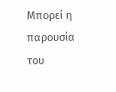Μπορεί η παρουσία του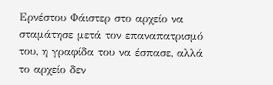Ερνέστου Φάιστερ στο αρχείο να σταμάτησε μετά τον επαναπατρισμό του, η γραφίδα του να έσπασε, αλλά το αρχείο δεν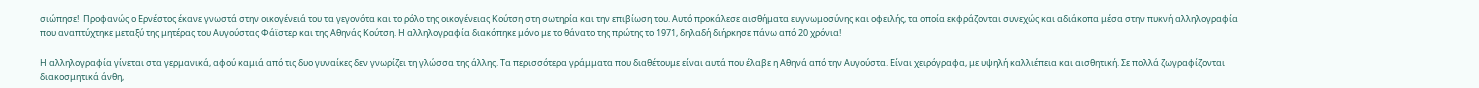σιώπησε!  Προφανώς ο Ερνέστος έκανε γνωστά στην οικογένειά του τα γεγονότα και το ρόλο της οικογένειας Κούτση στη σωτηρία και την επιβίωση του. Αυτό προκάλεσε αισθήματα ευγνωμοσύνης και οφειλής, τα οποία εκφράζονται συνεχώς και αδιάκοπα μέσα στην πυκνή αλληλογραφία που αναπτύχτηκε μεταξύ της μητέρας του Αυγούστας Φάϊστερ και της Αθηνάς Κούτση. Η αλληλογραφία διακόπηκε μόνο με το θάνατο της πρώτης το 1971, δηλαδή διήρκησε πάνω από 20 χρόνια!

Η αλληλογραφία γίνεται στα γερμανικά, αφού καμιά από τις δυο γυναίκες δεν γνωρίζει τη γλώσσα της άλλης. Τα περισσότερα γράμματα που διαθέτουμε είναι αυτά που έλαβε η Αθηνά από την Αυγούστα. Είναι χειρόγραφα, με υψηλή καλλιέπεια και αισθητική. Σε πολλά ζωγραφίζονται διακοσμητικά άνθη,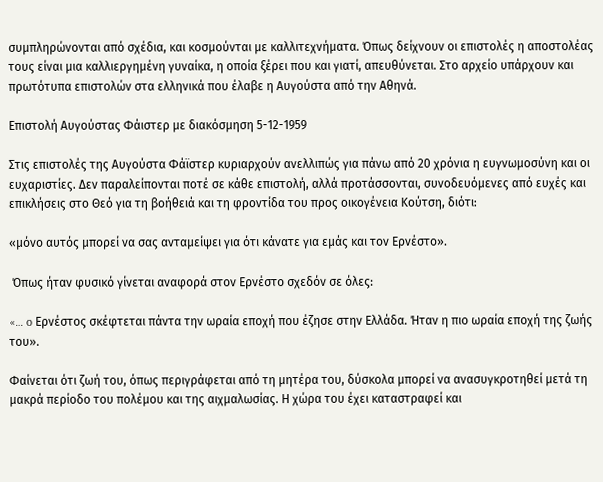συμπληρώνονται από σχέδια, και κοσμούνται με καλλιτεχνήματα. Όπως δείχνουν οι επιστολές η αποστολέας τους είναι μια καλλιεργημένη γυναίκα, η οποία ξέρει που και γιατί, απευθύνεται. Στο αρχείο υπάρχουν και πρωτότυπα επιστολών στα ελληνικά που έλαβε η Αυγούστα από την Αθηνά.

Επιστολή Αυγούστας Φάιστερ με διακόσμηση 5-12-1959

Στις επιστολές της Αυγούστα Φάϊστερ κυριαρχούν ανελλιπώς για πάνω από 20 χρόνια η ευγνωμοσύνη και οι ευχαριστίες. Δεν παραλείπονται ποτέ σε κάθε επιστολή, αλλά προτάσσονται, συνοδευόμενες από ευχές και επικλήσεις στο Θεό για τη βοήθειά και τη φροντίδα του προς οικογένεια Κούτση, διότι:

«μόνο αυτός μπορεί να σας ανταμείψει για ότι κάνατε για εμάς και τον Ερνέστο».

 Όπως ήταν φυσικό γίνεται αναφορά στον Ερνέστο σχεδόν σε όλες:

«… o Ερνέστος σκέφτεται πάντα την ωραία εποχή που έζησε στην Ελλάδα. Ήταν η πιο ωραία εποχή της ζωής του».

Φαίνεται ότι ζωή του, όπως περιγράφεται από τη μητέρα του, δύσκολα μπορεί να ανασυγκροτηθεί μετά τη μακρά περίοδο του πολέμου και της αιχμαλωσίας. Η χώρα του έχει καταστραφεί και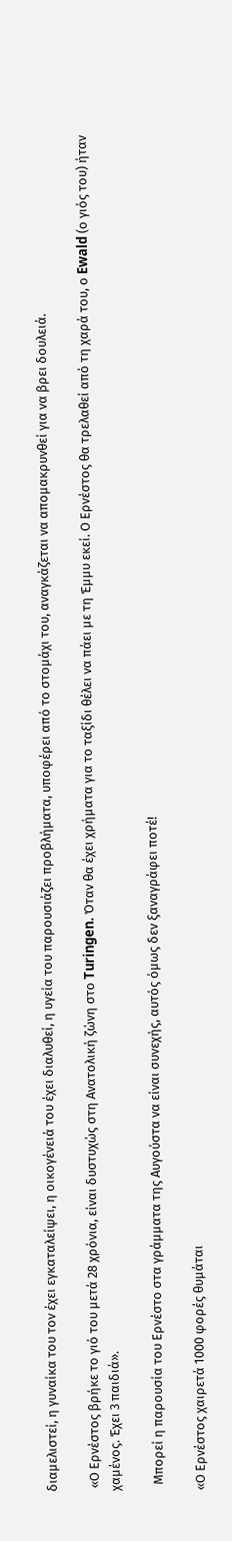διαμελιστεί, η γυναίκα του τον έχει εγκαταλείψει, η οικογένειά του έχει διαλυθεί, η υγεία του παρουσιάζει προβλήματα, υποφέρει από το στομάχι του, αναγκάζεται να απομακρυνθεί για να βρει δουλειά.

 «Ο Ερνέστος βρήκε το γιό του μετά 28 χρόνια, είναι δυστυχώς στη Ανατολική ζώνη στο Turingen. Όταν θα έχει χρήματα για το ταξίδι θέλει να πάει με τη Έμμυ εκεί. Ο Ερνέστος θα τρελαθεί από τη χαρά του, ο Ewald (ο γιός του) ήταν χαμένος. Έχει 3 παιδιά».

  Μπορεί η παρουσία του Ερνέστο στα γράμματα της Αυγούστα να είναι συνεχής, αυτός όμως δεν ξαναγράφει ποτέ!

«Ο Ερνέστος χαιρετά 1000 φορές θυμάται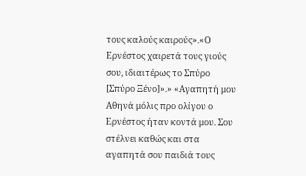τους καλούς καιρούς».«Ο Ερνέστος χαιρετά τους γιούς σου, ιδιαιτέρως το Σπύρο [Σπύρο Ξένο]».» «Αγαπητή μου Αθηνά μόλις προ ολίγου ο Ερνέστος ήταν κοντά μου. Σου στέλνει καθώς και στα αγαπητά σου παιδιά τους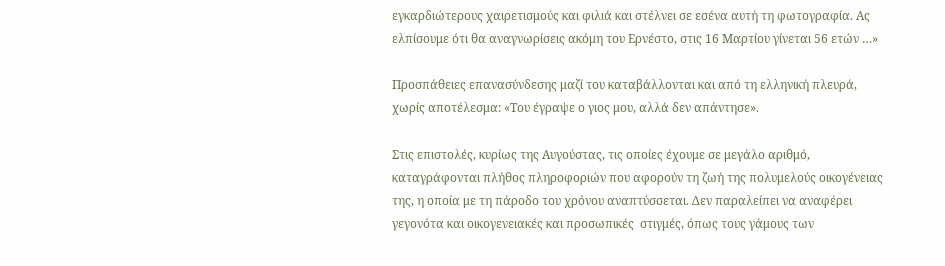εγκαρδιώτερους χαιρετισμούς και φιλιά και στέλνει σε εσένα αυτή τη φωτογραφία. Ας ελπίσουμε ότι θα αναγνωρίσεις ακόμη του Ερνέστο, στις 16 Μαρτίου γίνεται 56 ετών …»

Προσπάθειες επανασύνδεσης μαζί του καταβάλλονται και από τη ελληνική πλευρά, χωρίς αποτέλεσμα: «Του έγραψε ο γιος μου, αλλά δεν απάντησε».

Στις επιστολές, κυρίως της Αυγούστας, τις οποίες έχουμε σε μεγάλο αριθμό, καταγράφονται πλήθος πληροφοριών που αφορούν τη ζωή της πολυμελούς οικογένειας της, η οποία με τη πάροδο του χρόνου αναπτύσσεται. Δεν παραλείπει να αναφέρει γεγονότα και οικογενειακές και προσωπικές  στιγμές, όπως τους γάμους των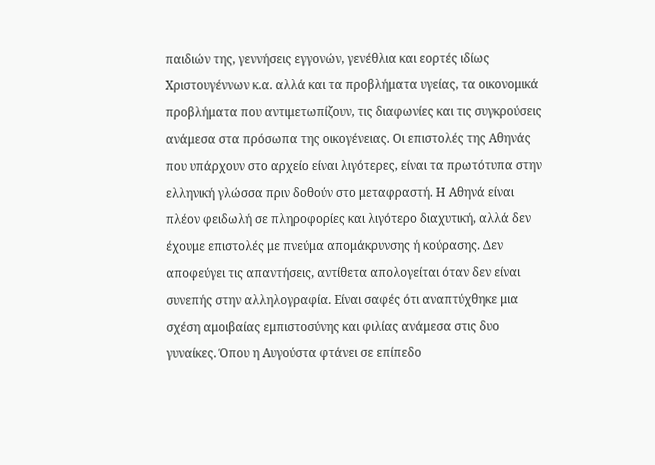παιδιών της, γεννήσεις εγγονών, γενέθλια και εορτές ιδίως Χριστουγέννων κ.α. αλλά και τα προβλήματα υγείας, τα οικονομικά προβλήματα που αντιμετωπίζουν, τις διαφωνίες και τις συγκρούσεις ανάμεσα στα πρόσωπα της οικογένειας. Οι επιστολές της Αθηνάς που υπάρχουν στο αρχείο είναι λιγότερες, είναι τα πρωτότυπα στην ελληνική γλώσσα πριν δοθούν στο μεταφραστή. Η Αθηνά είναι πλέον φειδωλή σε πληροφορίες και λιγότερο διαχυτική, αλλά δεν έχουμε επιστολές με πνεύμα απομάκρυνσης ή κούρασης. Δεν αποφεύγει τις απαντήσεις, αντίθετα απολογείται όταν δεν είναι συνεπής στην αλληλογραφία. Είναι σαφές ότι αναπτύχθηκε μια σχέση αμοιβαίας εμπιστοσύνης και φιλίας ανάμεσα στις δυο γυναίκες. Όπου η Αυγούστα φτάνει σε επίπεδο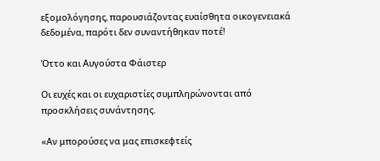εξομολόγησης, παρουσιάζοντας ευαίσθητα οικογενειακά δεδομένα, παρότι δεν συναντήθηκαν ποτέ!

Όττο και Αυγούστα Φάιστερ

Οι ευχές και οι ευχαριστίες συμπληρώνονται από προσκλήσεις συνάντησης.

«Αν μπορούσες να μας επισκεφτείς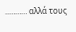..……… αλλά τους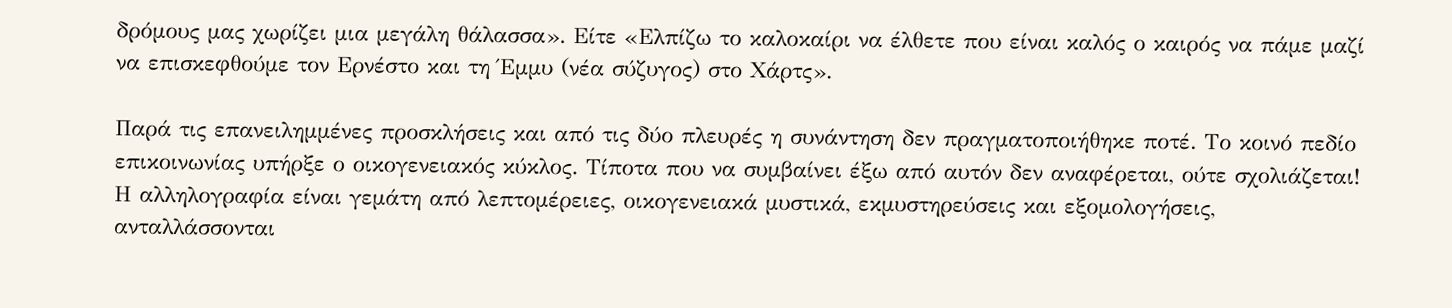δρόμους μας χωρίζει μια μεγάλη θάλασσα». Είτε «Ελπίζω το καλοκαίρι να έλθετε που είναι καλός ο καιρός να πάμε μαζί να επισκεφθούμε τον Ερνέστο και τη Έμμυ (νέα σύζυγος) στο Χάρτς».

Παρά τις επανειλημμένες προσκλήσεις και από τις δύο πλευρές η συνάντηση δεν πραγματοποιήθηκε ποτέ. Το κοινό πεδίο επικοινωνίας υπήρξε ο οικογενειακός κύκλος. Τίποτα που να συμβαίνει έξω από αυτόν δεν αναφέρεται, ούτε σχολιάζεται! Η αλληλογραφία είναι γεμάτη από λεπτομέρειες, οικογενειακά μυστικά, εκμυστηρεύσεις και εξομολογήσεις, ανταλλάσσονται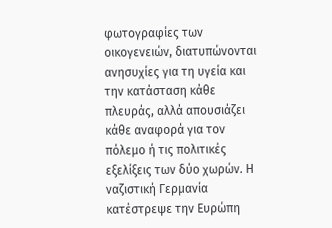φωτογραφίες των οικογενειών, διατυπώνονται ανησυχίες για τη υγεία και την κατάσταση κάθε πλευράς, αλλά απουσιάζει κάθε αναφορά για τον πόλεμο ή τις πολιτικές εξελίξεις των δύο χωρών. Η ναζιστική Γερμανία κατέστρεψε την Ευρώπη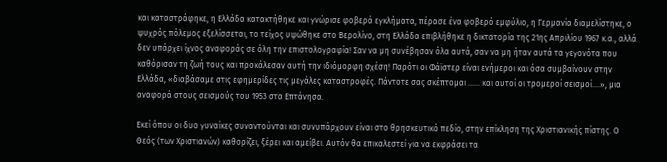και καταστράφηκε, η Ελλάδα κατακτήθηκε και γνώρισε φοβερά εγκλήματα, πέρασε ένα φοβερό εμφύλιο, η Γερμανία διαμελίστηκε, ο ψυχρός πόλεμος εξελίσσεται, το τείχος υψώθηκε στο Βερολίνο, στη Ελλάδα επιβλήθηκε η δικτατορία της 21ης Απριλίου 1967 κ.α., αλλά δεν υπάρχει ίχνος αναφοράς σε όλη την επιστολογραφία! Σαν να μη συνέβησαν όλα αυτά, σαν να μη ήταν αυτά τα γεγονότα που καθόρισαν τη ζωή τους και προκάλεσαν αυτή την ιδιόμορφη σχέση! Παρότι οι Φάϊστερ είναι ενήμεροι και όσα συμβαίνουν στην Ελλάδα, «διαβάσαμε στις εφημερίδες τις μεγάλες καταστροφές. Πάντοτε σας σκέπτομαι …… και αυτοί οι τρομεροί σεισμοί….», μια αναφορά στους σεισμούς του 1953 στα Επτάνησα.

Εκεί όπου οι δυο γυναίκες συναντούνται και συνυπάρχουν είναι στο θρησκευτικό πεδίο, στην επίκληση της Χριστιανικής πίστης. Ο Θεός (των Χριστιανών) καθορίζει, ξέρει και αμείβει. Αυτόν θα επικαλεστεί για να εκφράσει τα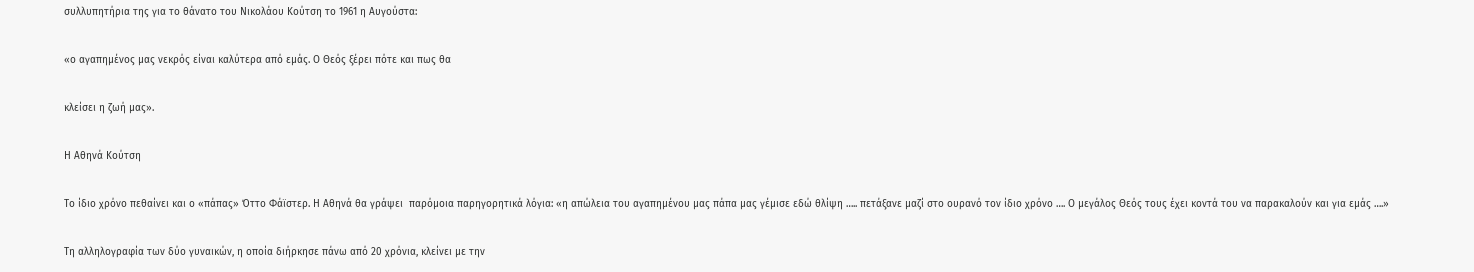συλλυπητήρια της για το θάνατο του Νικολάου Κούτση το 1961 η Αυγούστα:

«ο αγαπημένος μας νεκρός είναι καλύτερα από εμάς. Ο Θεός ξέρει πότε και πως θα

κλείσει η ζωή μας».

Η Αθηνά Κούτση

Το ίδιο χρόνο πεθαίνει και ο «πάπας» Όττο Φάϊστερ. Η Αθηνά θα γράψει  παρόμοια παρηγορητικά λόγια: «η απώλεια του αγαπημένου μας πάπα μας γέμισε εδώ θλίψη ….. πετάξανε μαζί στο ουρανό τον ίδιο χρόνο …. Ο μεγάλος Θεός τους έχει κοντά του να παρακαλούν και για εμάς ….»

Τη αλληλογραφία των δύο γυναικών, η οποία διήρκησε πάνω από 20 χρόνια, κλείνει με την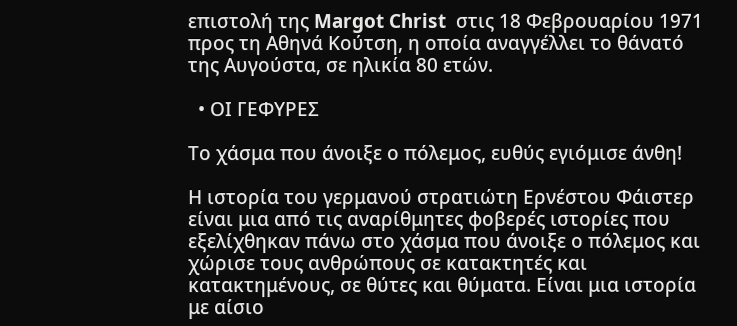επιστολή της Margot Christ  στις 18 Φεβρουαρίου 1971 προς τη Αθηνά Κούτση, η οποία αναγγέλλει το θάνατό της Αυγούστα, σε ηλικία 80 ετών.

  • ΟΙ ΓΕΦΥΡΕΣ

Το χάσμα που άνοιξε ο πόλεμος, ευθύς εγιόμισε άνθη!

Η ιστορία του γερμανού στρατιώτη Ερνέστου Φάιστερ είναι μια από τις αναρίθμητες φοβερές ιστορίες που εξελίχθηκαν πάνω στο χάσμα που άνοιξε ο πόλεμος και χώρισε τους ανθρώπους σε κατακτητές και κατακτημένους, σε θύτες και θύματα. Είναι μια ιστορία με αίσιο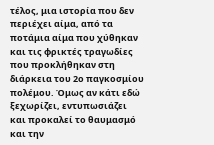τέλος, μια ιστορία που δεν περιέχει αίμα, από τα ποτάμια αίμα που χύθηκαν και τις φρικτές τραγωδίες που προκλήθηκαν στη διάρκεια του 2ο παγκοσμίου πολέμου. Όμως αν κάτι εδώ ξεχωρίζει, εντυπωσιάζει και προκαλεί το θαυμασμό και την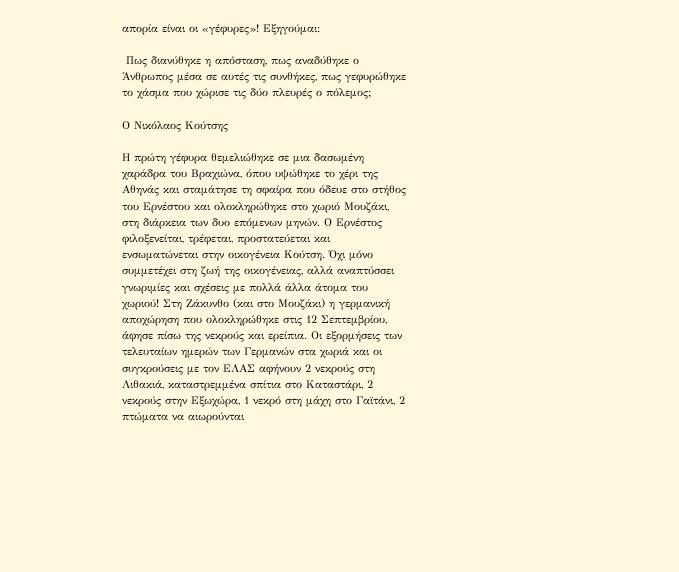απορία είναι οι «γέφυρες»! Εξηγούμαι:

 Πως διανύθηκε η απόσταση, πως αναδύθηκε ο Άνθρωπος μέσα σε αυτές τις συνθήκες, πως γεφυρώθηκε το χάσμα που χώρισε τις δύο πλευρές ο πόλεμος;

Ο Νικόλαος Κούτσης

Η πρώτη γέφυρα θεμελιώθηκε σε μια δασωμένη χαράδρα του Βραχιώνα, όπου υψώθηκε το χέρι της Αθηνάς και σταμάτησε τη σφαίρα που όδευε στο στήθος του Ερνέστου και ολοκληρώθηκε στο χωριό Μουζάκι, στη διάρκεια των δυο επόμενων μηνών. Ο Ερνέστος φιλοξενείται, τρέφεται, προστατεύεται και ενσωματώνεται στην οικογένεια Κούτση. Όχι μόνο συμμετέχει στη ζωή της οικογένειας, αλλά αναπτύσσει γνωριμίες και σχέσεις με πολλά άλλα άτομα του χωριού! Στη Ζάκυνθο (και στο Μουζάκι) η γερμανική αποχώρηση που ολοκληρώθηκε στις 12 Σεπτεμβρίου, άφησε πίσω της νεκρούς και ερείπια. Οι εξορμήσεις των τελευταίων ημερών των Γερμανών στα χωριά και οι συγκρούσεις με τον ΕΛΑΣ αφήνουν 2 νεκρούς στη Λιθακιά, καταστρεμμένα σπίτια στο Καταστάρι, 2 νεκρούς στην Εξωχώρα, 1 νεκρό στη μάχη στο Γαϊτάνι, 2 πτώματα να αιωρούνται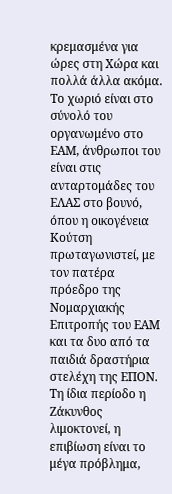κρεμασμένα για ώρες στη Χώρα και πολλά άλλα ακόμα. Το χωριό είναι στο σύνολό του οργανωμένο στο ΕΑΜ, άνθρωποι του είναι στις ανταρτομάδες του ΕΛΑΣ στο βουνό, όπου η οικογένεια Κούτση πρωταγωνιστεί, με τον πατέρα πρόεδρο της Νομαρχιακής Επιτροπής του ΕΑΜ και τα δυο από τα παιδιά δραστήρια στελέχη της ΕΠΟΝ. Τη ίδια περίοδο η Ζάκυνθος  λιμοκτονεί, η επιβίωση είναι το μέγα πρόβλημα,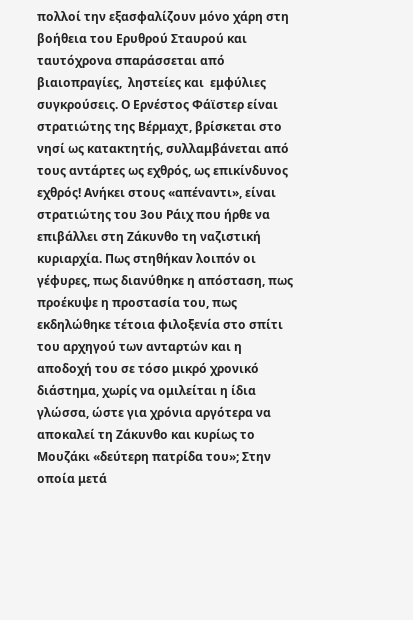πολλοί την εξασφαλίζουν μόνο χάρη στη βοήθεια του Ερυθρού Σταυρού και ταυτόχρονα σπαράσσεται από  βιαιοπραγίες,  ληστείες και  εμφύλιες συγκρούσεις. Ο Ερνέστος Φάϊστερ είναι στρατιώτης της Βέρμαχτ, βρίσκεται στο νησί ως κατακτητής, συλλαμβάνεται από τους αντάρτες ως εχθρός, ως επικίνδυνος εχθρός! Ανήκει στους «απέναντι», είναι στρατιώτης του 3ου Ράιχ που ήρθε να επιβάλλει στη Ζάκυνθο τη ναζιστική κυριαρχία. Πως στηθήκαν λοιπόν οι γέφυρες, πως διανύθηκε η απόσταση, πως προέκυψε η προστασία του, πως εκδηλώθηκε τέτοια φιλοξενία στο σπίτι του αρχηγού των ανταρτών και η αποδοχή του σε τόσο μικρό χρονικό διάστημα, χωρίς να ομιλείται η ίδια γλώσσα, ώστε για χρόνια αργότερα να αποκαλεί τη Ζάκυνθο και κυρίως το Μουζάκι «δεύτερη πατρίδα του»; Στην οποία μετά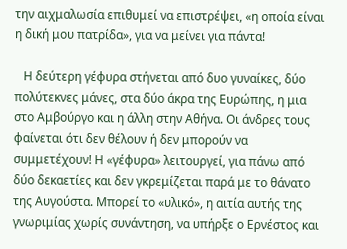την αιχμαλωσία επιθυμεί να επιστρέψει, «η οποία είναι η δική μου πατρίδα», για να μείνει για πάντα!

   Η δεύτερη γέφυρα στήνεται από δυο γυναίκες, δύο πολύτεκνες μάνες, στα δύο άκρα της Ευρώπης, η μια στο Αμβούργο και η άλλη στην Αθήνα. Οι άνδρες τους φαίνεται ότι δεν θέλουν ή δεν μπορούν να συμμετέχουν! Η «γέφυρα» λειτουργεί, για πάνω από δύο δεκαετίες και δεν γκρεμίζεται παρά με το θάνατο της Αυγούστα. Μπορεί το «υλικό», η αιτία αυτής της γνωριμίας χωρίς συνάντηση, να υπήρξε ο Ερνέστος και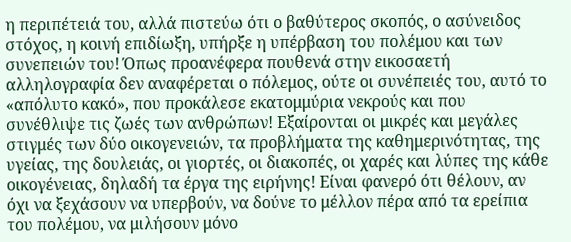η περιπέτειά του, αλλά πιστεύω ότι ο βαθύτερος σκοπός, ο ασύνειδος στόχος, η κοινή επιδίωξη, υπήρξε η υπέρβαση του πολέμου και των συνεπειών του! Όπως προανέφερα πουθενά στην εικοσαετή αλληλογραφία δεν αναφέρεται ο πόλεμος, ούτε οι συνέπειές του, αυτό το «απόλυτο κακό», που προκάλεσε εκατομμύρια νεκρούς και που συνέθλιψε τις ζωές των ανθρώπων! Εξαίρονται οι μικρές και μεγάλες στιγμές των δύο οικογενειών, τα προβλήματα της καθημερινότητας, της υγείας, της δουλειάς, οι γιορτές, οι διακοπές, οι χαρές και λύπες της κάθε οικογένειας, δηλαδή τα έργα της ειρήνης! Είναι φανερό ότι θέλουν, αν όχι να ξεχάσουν να υπερβούν, να δούνε το μέλλον πέρα από τα ερείπια του πολέμου, να μιλήσουν μόνο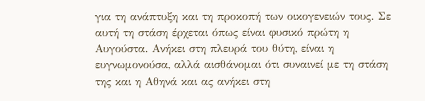για τη ανάπτυξη και τη προκοπή των οικογενειών τους. Σε αυτή τη στάση έρχεται όπως είναι φυσικό πρώτη η Αυγούστα. Ανήκει στη πλευρά του θύτη, είναι η ευγνωμονούσα, αλλά αισθάνομαι ότι συναινεί με τη στάση της και η Αθηνά και ας ανήκει στη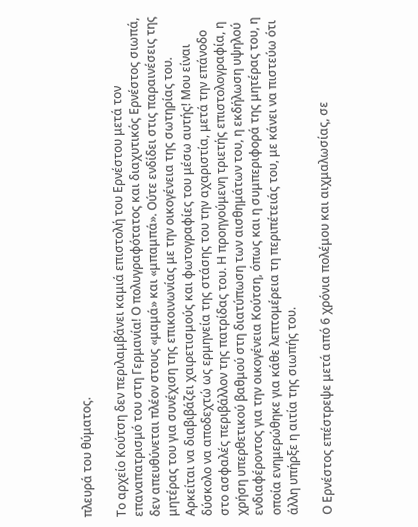πλευρά του θύματος.

Το αρχείο Κούτση δεν περιλαμβάνει καμιά επιστολή του Ερνέστου μετά τον επαναπατρισμό του στη Γερμανία! Ο πολυγραφότατος και διαχυτικός Ερνέστος σιωπά, δεν απευθύνεται πλέον στους «μαμά» και «μπαμπά». Ούτε ενδίδει στις παραινέσεις της μητέρας του για συνέχιση της επικοινωνίας με την οικογένεια της σωτηρίας του. Αρκείται να διαβιβάζει χαιρετισμούς και φωτογραφίες του μέσω αυτής! Μου είναι δύσκολο να αποδεχτώ ως ερμηνεία της στάσης του την αχαριστία, μετά την επάνοδο στο ασφαλές περιβάλλον της πατρίδας του. Η προηγούμενη τριετής επιστολογραφία, η χρήση υπερθετικού βαθμού στη διατύπωση των αισθημάτων του, η εκδήλωση υψηλού ενδιαφέροντος για την οικογένεια Κούτση, όπως και η συμπεριφορά της μητέρας του, η οποία ενημερώθηκε για κάθε λεπτομέρεια τη περιπέτειάς του, με κάνει να πιστεύω ότι άλλη υπήρξε η αιτία της σιωπής του.

Ο Ερνέστος επέστρεψε μετά από 6 χρόνια πολέμου και αιχμαλωσίας, σε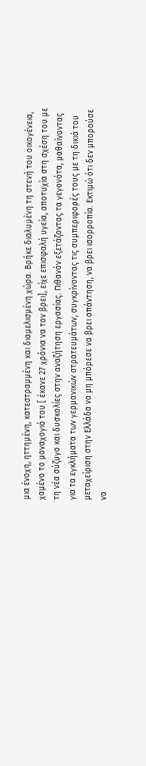μια ένοχη, ηττημένη, κατεστραμμένη και διαμελισμένη χώρα. Βρήκε διαλυμένη τη στενή του οικογένεια, χαμένο το μοναχογιό του [ έκανε 27 χρόνια να τον βρει], είχε επισφαλή υγεία, αποτυχία στη σχέση του με τη νέα σύζυγο και δυσκολίες στην αναζήτηση εργασίας. Πιθανόν εξετάζοντας τα γεγονότα, μαθαίνοντας για τα εγκλήματα των γερμανικών στρατευμάτων, συγκρίνοντας τις συμπεριφορές τους με τη δικιά του μεταχείριση στην Ελλάδα να μη μπόρεσε να βρει απάντηση, να βρει ισορροπία. Εκτιμώ ότι δεν μπορούσε να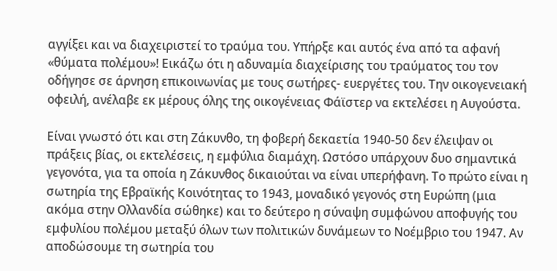αγγίξει και να διαχειριστεί το τραύμα του. Υπήρξε και αυτός ένα από τα αφανή «θύματα πολέμου»! Εικάζω ότι η αδυναμία διαχείρισης του τραύματος του τον οδήγησε σε άρνηση επικοινωνίας με τους σωτήρες- ευεργέτες του. Την οικογενειακή οφειλή, ανέλαβε εκ μέρους όλης της οικογένειας Φάϊστερ να εκτελέσει η Αυγούστα.

Είναι γνωστό ότι και στη Ζάκυνθο, τη φοβερή δεκαετία 1940-50 δεν έλειψαν οι πράξεις βίας, οι εκτελέσεις, η εμφύλια διαμάχη. Ωστόσο υπάρχουν δυο σημαντικά γεγονότα, για τα οποία η Ζάκυνθος δικαιούται να είναι υπερήφανη. Το πρώτο είναι η σωτηρία της Εβραϊκής Κοινότητας το 1943, μοναδικό γεγονός στη Ευρώπη (μια ακόμα στην Ολλανδία σώθηκε) και το δεύτερο η σύναψη συμφώνου αποφυγής του εμφυλίου πολέμου μεταξύ όλων των πολιτικών δυνάμεων το Νοέμβριο του 1947. Αν αποδώσουμε τη σωτηρία του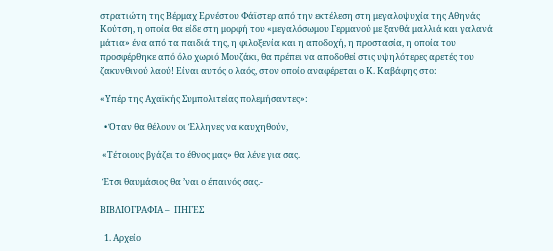στρατιώτη της Βέρμαχ Ερνέστου Φάϊστερ από την εκτέλεση στη μεγαλοψυχία της Αθηνάς Κούτση, η οποία θα είδε στη μορφή του «μεγαλόσωμου Γερμανού με ξανθά μαλλιά και γαλανά μάτια» ένα από τα παιδιά της, η φιλοξενία και η αποδοχή, η προστασία, η οποία του προσφέρθηκε από όλο χωριό Μουζάκι, θα πρέπει να αποδοθεί στις υψηλότερες αρετές του ζακυνθινού λαού! Είναι αυτός ο λαός, στον οποίο αναφέρεται ο Κ. Καβάφης στο:

«Υπέρ της Αχαϊκής Συμπολιτείας πολεμήσαντες»:

  • Όταν θα θέλουν οι Έλληνες να καυχηθούν,

 «Τέτοιους βγάζει το έθνος μας» θα λένε για σας.

 Έτσι θαυμάσιος θα ’ναι ο έπαινός σας.-

ΒΙΒΛΙΟΓΡΑΦΙΑ –  ΠΗΓΕΣ

  1. Αρχείο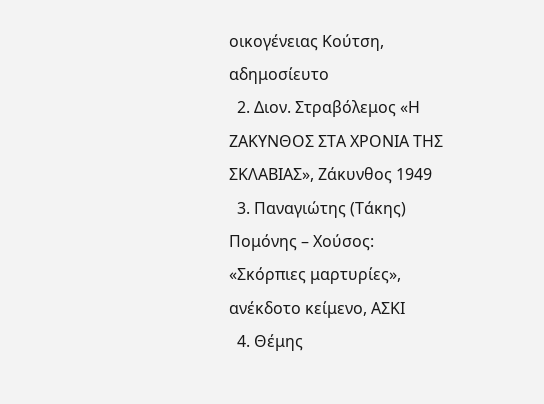οικογένειας Κούτση,  αδημοσίευτο
  2. Διον. Στραβόλεμος «Η ΖΑΚΥΝΘΟΣ ΣΤΑ ΧΡΟΝΙΑ ΤΗΣ ΣΚΛΑΒΙΑΣ», Ζάκυνθος 1949
  3. Παναγιώτης (Τάκης) Πομόνης – Χούσος: «Σκόρπιες μαρτυρίες», ανέκδοτο κείμενο, ΑΣΚΙ
  4. Θέμης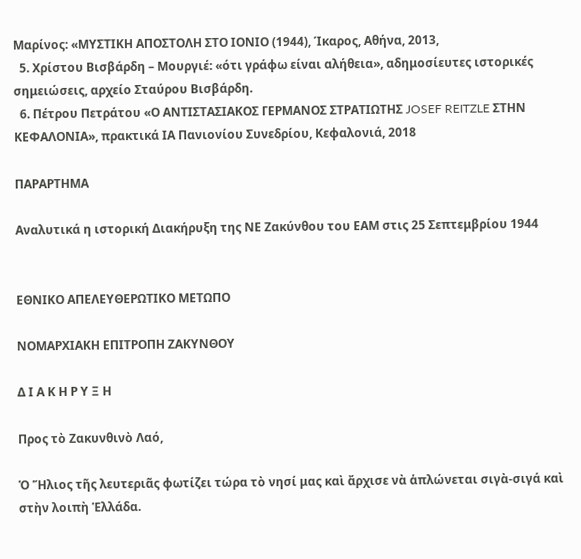Μαρίνος: «ΜΥΣΤΙΚΗ ΑΠΟΣΤΟΛΗ ΣΤΟ ΙΟΝΙΟ (1944), Ίκαρος, Αθήνα, 2013,
  5. Χρίστου Βισβάρδη – Μουργιέ: «ότι γράφω είναι αλήθεια», αδημοσίευτες ιστορικές σημειώσεις, αρχείο Σταύρου Βισβάρδη.
  6. Πέτρου Πετράτου «Ο ΑΝΤΙΣΤΑΣΙΑΚΟΣ ΓΕΡΜΑΝΟΣ ΣΤΡΑΤΙΩΤΗΣ JOSEF REITZLE ΣΤΗΝ ΚΕΦΑΛΟΝΙΑ», πρακτικά ΙΑ Πανιονίου Συνεδρίου, Κεφαλονιά, 2018

ΠΑΡΑΡΤΗΜΑ

Αναλυτικά η ιστορική Διακήρυξη της ΝΕ Ζακύνθου του ΕΑΜ στις 25 Σεπτεμβρίου 1944


ΕΘΝΙΚΟ ΑΠΕΛΕΥΘΕΡΩΤΙΚΟ ΜΕΤΩΠΟ

ΝΟΜΑΡΧΙΑΚΗ ΕΠΙΤΡΟΠΗ ΖΑΚΥΝΘΟΥ

Δ Ι Α Κ Η Ρ Υ Ξ Η

Προς τὸ Ζακυνθινὸ Λαό,

Ὁ Ἥλιος τῆς λευτεριᾶς φωτίζει τώρα τὸ νησί μας καὶ ἄρχισε νὰ ἁπλώνεται σιγὰ-σιγά καὶ στὴν λοιπὴ Ἑλλάδα.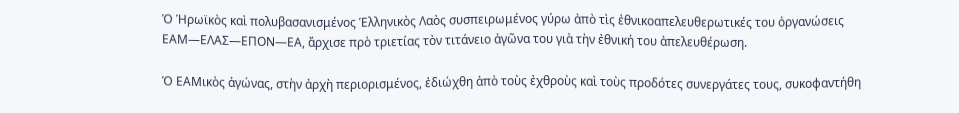Ὁ Ἡρωϊκὸς καὶ πολυβασανισμένος Ἑλληνικὸς Λαὸς συσπειρωμένος γύρω ἀπὸ τὶς ἐθνικοαπελευθερωτικές του ὀργανώσεις ΕΑΜ—ΕΛΑΣ—ΕΠΟΝ—ΕΑ, ἄρχισε πρὸ τριετίας τὸν τιτάνειο ἀγῶνα του γιὰ τὴν ἐθνική του ἀπελευθέρωση.

Ὁ ΕΑΜικὸς ἀγώνας, στὴν ἀρχὴ περιορισμένος, ἐδιώχθη ἀπὸ τοὺς ἐχθροὺς καὶ τοὺς προδότες συνεργάτες τους, συκοφαντήθη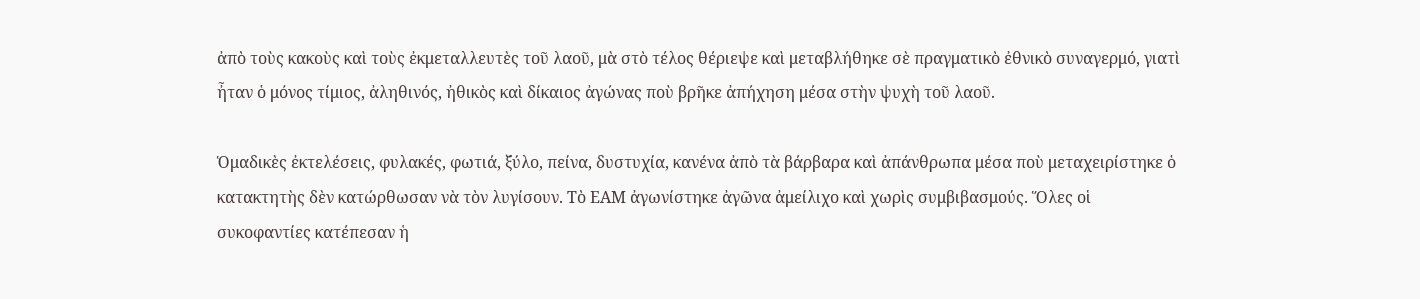ἀπὸ τοὺς κακοὺς καὶ τοὺς ἐκμεταλλευτὲς τοῦ λαοῦ, μὰ στὸ τέλος θέριεψε καὶ μεταβλήθηκε σὲ πραγματικὸ ἐθνικὸ συναγερμό, γιατὶ ἦταν ὁ μόνος τίμιος, ἀληθινός, ἠθικὸς καὶ δίκαιος ἀγώνας ποὺ βρῆκε ἀπήχηση μέσα στὴν ψυχὴ τοῦ λαοῦ.

Ὁμαδικὲς ἐκτελέσεις, φυλακές, φωτιά, ξύλο, πείνα, δυστυχία, κανένα ἀπὸ τὰ βάρβαρα καὶ ἀπάνθρωπα μέσα ποὺ μεταχειρίστηκε ὁ κατακτητὴς δὲν κατώρθωσαν νὰ τὸν λυγίσουν. Τὸ ΕΑΜ ἀγωνίστηκε ἀγῶνα ἀμείλιχο καὶ χωρὶς συμβιβασμούς. Ὅλες οἱ συκοφαντίες κατέπεσαν ἡ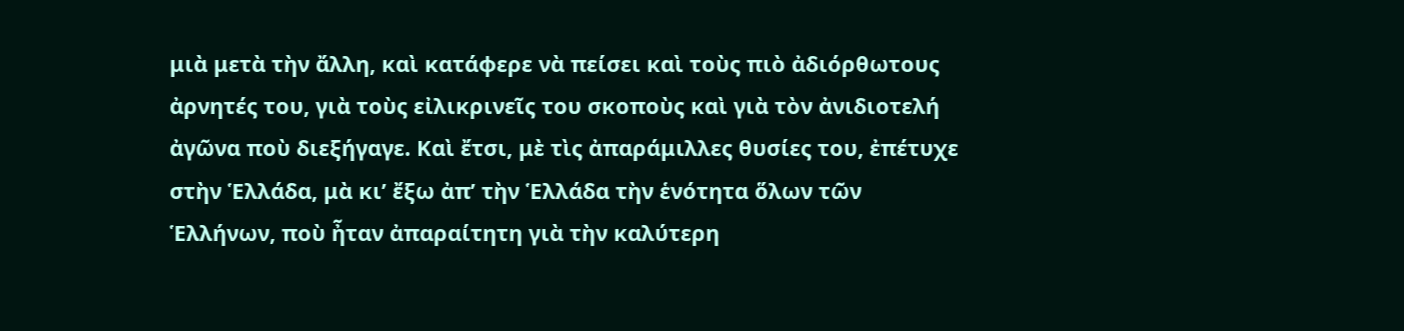μιὰ μετὰ τὴν ἄλλη, καὶ κατάφερε νὰ πείσει καὶ τοὺς πιὸ ἀδιόρθωτους ἀρνητές του, γιὰ τοὺς εἰλικρινεῖς του σκοποὺς καὶ γιὰ τὸν ἀνιδιοτελή ἀγῶνα ποὺ διεξήγαγε. Καὶ ἔτσι, μὲ τὶς ἀπαράμιλλες θυσίες του, ἐπέτυχε στὴν Ἑλλάδα, μὰ κι’ ἔξω ἀπ’ τὴν Ἑλλάδα τὴν ἑνότητα ὅλων τῶν Ἑλλήνων, ποὺ ἦταν ἀπαραίτητη γιὰ τὴν καλύτερη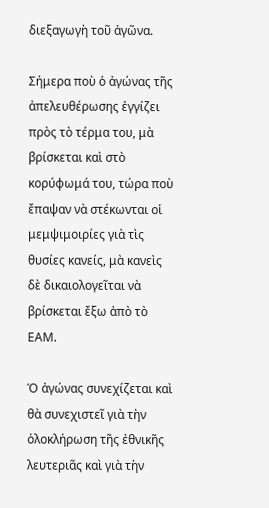διεξαγωγὴ τοῦ ἀγῶνα.

Σήμερα ποὺ ὁ ἀγώνας τῆς ἀπελευθέρωσης ἐγγίζει πρὸς τὸ τέρμα του, μὰ βρίσκεται καὶ στὸ κορύφωμά του, τώρα ποὺ ἔπαψαν νὰ στέκωνται οἱ μεμψιμοιρίες γιὰ τὶς θυσίες κανείς, μὰ κανεὶς δὲ δικαιολογεῖται νὰ βρίσκεται ἔξω ἀπὸ τὸ ΕΑΜ.

Ὁ ἀγώνας συνεχίζεται καὶ θὰ συνεχιστεῖ γιὰ τὴν ὁλοκλήρωση τῆς ἐθνικῆς λευτεριᾶς καὶ γιὰ τὴν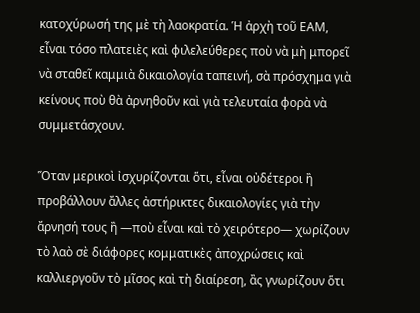κατοχύρωσή της μὲ τὴ λαοκρατία. Ἡ ἀρχὴ τοῦ ΕΑΜ, εἶναι τόσο πλατειὲς καὶ φιλελεύθερες ποὺ νὰ μὴ μπορεῖ νὰ σταθεῖ καμμιὰ δικαιολογία ταπεινή, σὰ πρόσχημα γιὰ κείνους ποὺ θὰ ἀρνηθοῦν καὶ γιὰ τελευταία φορὰ νὰ συμμετάσχουν.

Ὅταν μερικοὶ ἰσχυρίζονται ὅτι, εἶναι οὐδέτεροι ἢ προβάλλουν ἄλλες ἀστήρικτες δικαιολογίες γιὰ τὴν ἄρνησή τους ἢ —ποὺ εἶναι καὶ τὸ χειρότερο— χωρίζουν τὸ λαὸ σὲ διάφορες κομματικὲς ἀποχρώσεις καὶ καλλιεργοῦν τὸ μῖσος καὶ τὴ διαίρεση, ἂς γνωρίζουν ὅτι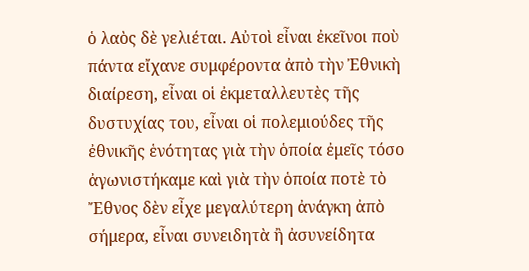ὁ λαὸς δὲ γελιέται. Αὐτοὶ εἶναι ἐκεῖνοι ποὺ πάντα εἴχανε συμφέροντα ἀπὸ τὴν Ἐθνικὴ διαίρεση, εἶναι οἱ ἐκμεταλλευτὲς τῆς δυστυχίας του, εἶναι οἱ πολεμιούδες τῆς ἐθνικῆς ἑνότητας γιὰ τὴν ὁποία ἐμεῖς τόσο ἀγωνιστήκαμε καὶ γιὰ τὴν ὁποία ποτὲ τὸ Ἔθνος δὲν εἶχε μεγαλύτερη ἀνάγκη ἀπὸ σήμερα, εἶναι συνειδητὰ ἢ ἀσυνείδητα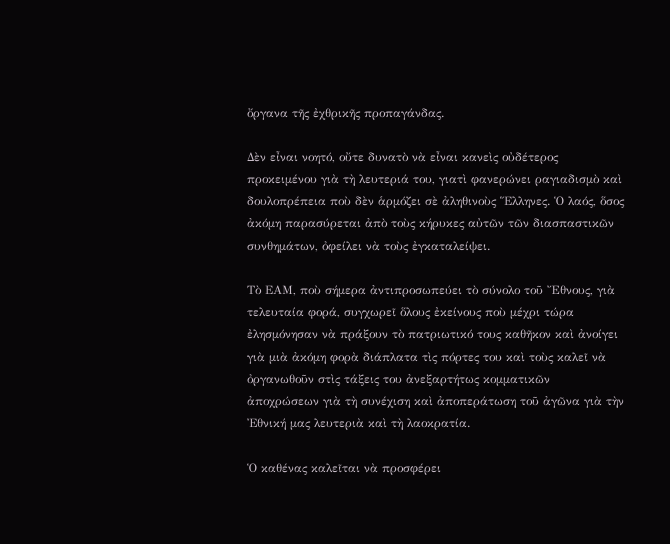ὄργανα τῆς ἐχθρικῆς προπαγάνδας.

Δὲν εἶναι νοητό, οὔτε δυνατὸ νὰ εἶναι κανεὶς οὐδέτερος προκειμένου γιὰ τὴ λευτεριά του, γιατὶ φανερώνει ραγιαδισμὸ καὶ δουλοπρέπεια ποὺ δὲν ἁρμόζει σὲ ἀληθινοὺς Ἕλληνες. Ὁ λαός, ὅσος ἀκόμη παρασύρεται ἀπὸ τοὺς κήρυκες αὐτῶν τῶν διασπαστικῶν συνθημάτων, ὀφείλει νὰ τοὺς ἐγκαταλείψει.

Τὸ ΕΑΜ, ποὺ σήμερα ἀντιπροσωπεύει τὸ σύνολο τοῦ Ἔθνους, γιὰ τελευταία φορά, συγχωρεῖ ὅλους ἐκείνους ποὺ μέχρι τώρα ἐλησμόνησαν νὰ πράξουν τὸ πατριωτικό τους καθῆκον καὶ ἀνοίγει γιὰ μιὰ ἀκόμη φορὰ διάπλατα τὶς πόρτες του καὶ τοὺς καλεῖ νὰ ὀργανωθοῦν στὶς τάξεις του ἀνεξαρτήτως κομματικῶν ἀποχρώσεων γιὰ τὴ συνέχιση καὶ ἀποπεράτωση τοῦ ἀγῶνα γιὰ τὴν Ἐθνική μας λευτεριὰ καὶ τὴ λαοκρατία.

Ὁ καθένας καλεῖται νὰ προσφέρει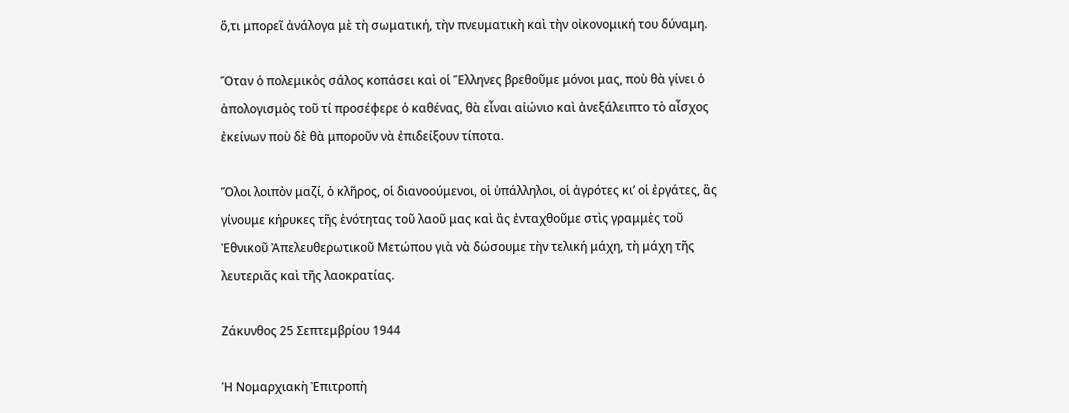ὅ,τι μπορεῖ ἀνάλογα μὲ τὴ σωματική, τὴν πνευματικὴ καὶ τὴν οἰκονομική του δύναμη.

Ὅταν ὁ πολεμικὸς σάλος κοπάσει καὶ οἱ Ἕλληνες βρεθοῦμε μόνοι μας, ποὺ θὰ γίνει ὁ ἀπολογισμὸς τοῦ τί προσέφερε ὁ καθένας, θὰ εἶναι αἰώνιο καὶ ἀνεξάλειπτο τὸ αἶσχος ἐκείνων ποὺ δὲ θὰ μποροῦν νὰ ἐπιδείξουν τίποτα.

Ὅλοι λοιπὸν μαζί, ὁ κλῆρος, οἱ διανοούμενοι, οἱ ὑπάλληλοι, οἱ ἀγρότες κι’ οἱ ἐργάτες, ἂς γίνουμε κήρυκες τῆς ἑνότητας τοῦ λαοῦ μας καὶ ἂς ἐνταχθοῦμε στὶς γραμμὲς τοῦ Ἐθνικοῦ Ἀπελευθερωτικοῦ Μετώπου γιὰ νὰ δώσουμε τὴν τελική μάχη, τὴ μάχη τῆς λευτεριᾶς καὶ τῆς λαοκρατίας.

Ζάκυνθος 25 Σεπτεμβρίου 1944

Ἡ Νομαρχιακὴ Ἐπιτροπὴ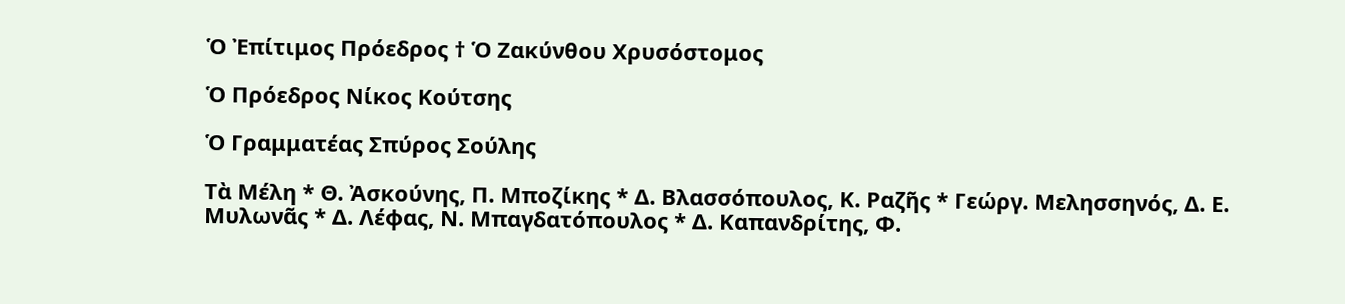Ὁ Ἐπίτιμος Πρόεδρος † Ὁ Ζακύνθου Χρυσόστομος

Ὁ Πρόεδρος Νίκος Κούτσης

Ὁ Γραμματέας Σπύρος Σούλης

Τὰ Μέλη * Θ. Ἀσκούνης, Π. Μποζίκης * Δ. Βλασσόπουλος, Κ. Ραζῆς * Γεώργ. Μελησσηνός, Δ. Ε. Μυλωνᾶς * Δ. Λέφας, Ν. Μπαγδατόπουλος * Δ. Καπανδρίτης, Φ.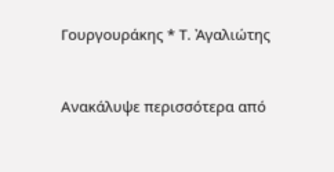Γουργουράκης * Τ. Ἀγαλιώτης


Ανακάλυψε περισσότερα από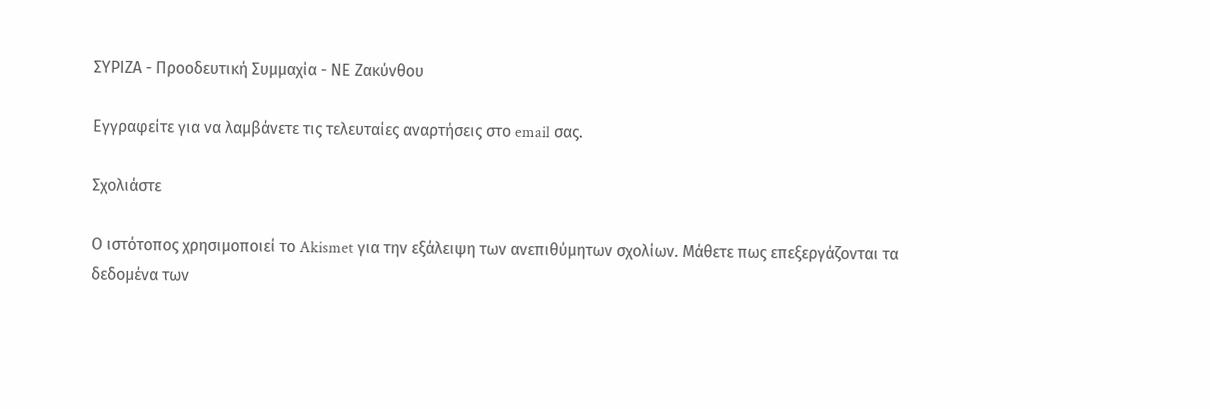ΣΥΡΙΖA - Προοδευτική Συμμαχία - ΝΕ Ζακύνθου

Εγγραφείτε για να λαμβάνετε τις τελευταίες αναρτήσεις στο email σας.

Σχολιάστε

Ο ιστότοπος χρησιμοποιεί το Akismet για την εξάλειψη των ανεπιθύμητων σχολίων. Μάθετε πως επεξεργάζονται τα δεδομένα των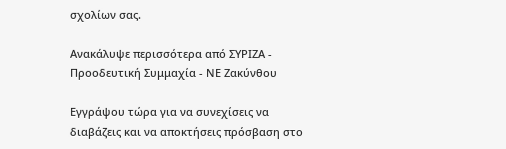σχολίων σας.

Ανακάλυψε περισσότερα από ΣΥΡΙΖA - Προοδευτική Συμμαχία - ΝΕ Ζακύνθου

Εγγράψου τώρα για να συνεχίσεις να διαβάζεις και να αποκτήσεις πρόσβαση στο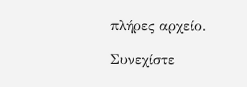πλήρες αρχείο.

Συνεχίστε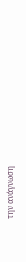την ανάγνωση